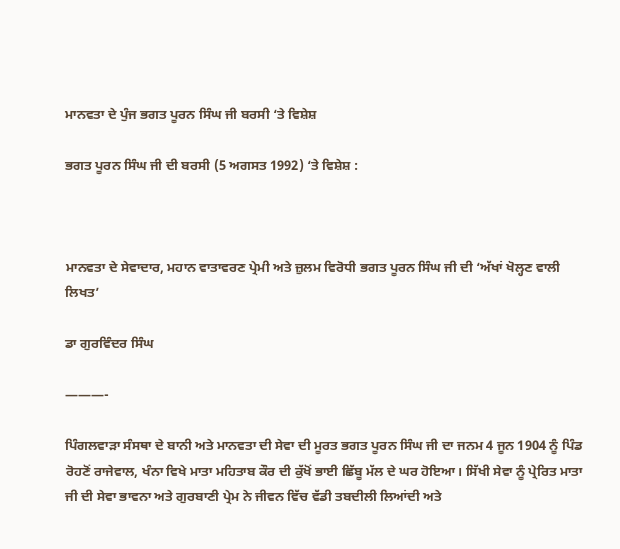ਮਾਨਵਤਾ ਦੇ ਪੁੰਜ ਭਗਤ ਪੂਰਨ ਸਿੰਘ ਜੀ ਬਰਸੀ ‘ਤੇ ਵਿਸ਼ੇਸ਼

ਭਗਤ ਪੂਰਨ ਸਿੰਘ ਜੀ ਦੀ ਬਰਸੀ (5 ਅਗਸਤ 1992) ‘ਤੇ ਵਿਸ਼ੇਸ਼ :



ਮਾਨਵਤਾ ਦੇ ਸੇਵਾਦਾਰ, ਮਹਾਨ ਵਾਤਾਵਰਣ ਪ੍ਰੇਮੀ ਅਤੇ ਜ਼ੁਲਮ ਵਿਰੋਧੀ ਭਗਤ ਪੂਰਨ ਸਿੰਘ ਜੀ ਦੀ ‘ਅੱਖਾਂ ਖੋਲ੍ਹਣ ਵਾਲੀ ਲਿਖਤ’

ਡਾ ਗੁਰਵਿੰਦਰ ਸਿੰਘ

———-

ਪਿੰਗਲਵਾੜਾ ਸੰਸਥਾ ਦੇ ਬਾਨੀ ਅਤੇ ਮਾਨਵਤਾ ਦੀ ਸੇਵਾ ਦੀ ਮੂਰਤ ਭਗਤ ਪੂਰਨ ਸਿੰਘ ਜੀ ਦਾ ਜਨਮ 4 ਜੂਨ 1904 ਨੂੰ ਪਿੰਡ ਰੋਹਣੋਂ ਰਾਜੇਵਾਲ, ਖੰਨਾ ਵਿਖੇ ਮਾਤਾ ਮਹਿਤਾਬ ਕੌਰ ਦੀ ਕੁੱਖੋਂ ਭਾਈ ਛਿੱਬੂ ਮੱਲ ਦੇ ਘਰ ਹੋਇਆ। ਸਿੱਖੀ ਸੇਵਾ ਨੂੰ ਪ੍ਰੇਰਿਤ ਮਾਤਾ ਜੀ ਦੀ ਸੇਵਾ ਭਾਵਨਾ ਅਤੇ ਗੁਰਬਾਣੀ ਪ੍ਰੇਮ ਨੇ ਜੀਵਨ ਵਿੱਚ ਵੱਡੀ ਤਬਦੀਲੀ ਲਿਆਂਦੀ ਅਤੇ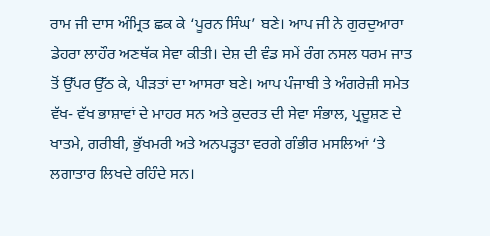ਰਾਮ ਜੀ ਦਾਸ ਅੰਮ੍ਰਿਤ ਛਕ ਕੇ ‘ਪੂਰਨ ਸਿੰਘ’ ਬਣੇ। ਆਪ ਜੀ ਨੇ ਗੁਰਦੁਆਰਾ ਡੇਹਰਾ ਲਾਹੌਰ ਅਣਥੱਕ ਸੇਵਾ ਕੀਤੀ। ਦੇਸ਼ ਦੀ ਵੰਡ ਸਮੇਂ ਰੰਗ ਨਸਲ ਧਰਮ ਜਾਤ ਤੋਂ ਉੱਪਰ ਉੱਠ ਕੇ, ਪੀੜਤਾਂ ਦਾ ਆਸਰਾ ਬਣੇ। ਆਪ ਪੰਜਾਬੀ ਤੇ ਅੰਗਰੇਜ਼ੀ ਸਮੇਤ ਵੱਖ- ਵੱਖ ਭਾਸ਼ਾਵਾਂ ਦੇ ਮਾਹਰ ਸਨ ਅਤੇ ਕੁਦਰਤ ਦੀ ਸੇਵਾ ਸੰਭਾਲ, ਪ੍ਰਦੂਸ਼ਣ ਦੇ ਖਾਤਮੇ, ਗਰੀਬੀ, ਭੁੱਖਮਰੀ ਅਤੇ ਅਨਪੜ੍ਹਤਾ ਵਰਗੇ ਗੰਭੀਰ ਮਸਲਿਆਂ ‘ਤੇ ਲਗਾਤਾਰ ਲਿਖਦੇ ਰਹਿੰਦੇ ਸਨ।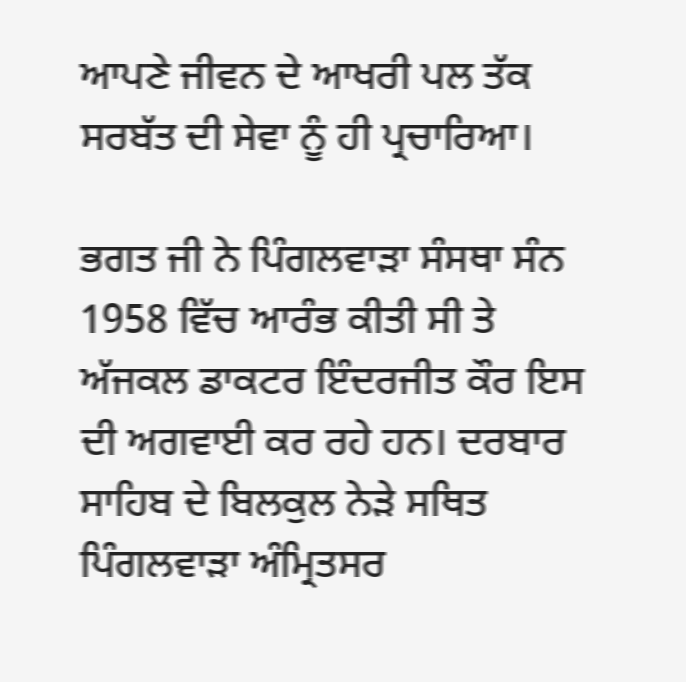ਆਪਣੇ ਜੀਵਨ ਦੇ ਆਖਰੀ ਪਲ ਤੱਕ ਸਰਬੱਤ ਦੀ ਸੇਵਾ ਨੂੰ ਹੀ ਪ੍ਰਚਾਰਿਆ।

ਭਗਤ ਜੀ ਨੇ ਪਿੰਗਲਵਾੜਾ ਸੰਸਥਾ ਸੰਨ 1958 ਵਿੱਚ ਆਰੰਭ ਕੀਤੀ ਸੀ ਤੇ ਅੱਜਕਲ ਡਾਕਟਰ ਇੰਦਰਜੀਤ ਕੌਰ ਇਸ ਦੀ ਅਗਵਾਈ ਕਰ ਰਹੇ ਹਨ। ਦਰਬਾਰ ਸਾਹਿਬ ਦੇ ਬਿਲਕੁਲ ਨੇੜੇ ਸਥਿਤ ਪਿੰਗਲਵਾੜਾ ਅੰਮ੍ਰਿਤਸਰ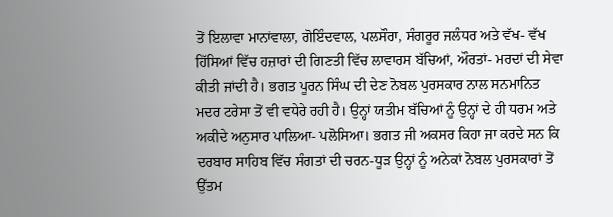ਤੋਂ ਇਲਾਵਾ ਮਾਨਾਂਵਾਲਾ, ਗੋਇੰਦਵਾਲ, ਪਲਸੌਰਾ, ਸੰਗਰੂਰ ਜਲੰਧਰ ਅਤੇ ਵੱਖ- ਵੱਖ ਹਿੱਸਿਆਂ ਵਿੱਚ ਹਜ਼ਾਰਾਂ ਦੀ ਗਿਣਤੀ ਵਿੱਚ ਲਾਵਾਰਸ ਬੱਚਿਆਂ, ਔਰਤਾਂ- ਮਰਦਾਂ ਦੀ ਸੇਵਾ ਕੀਤੀ ਜਾਂਦੀ ਹੈ। ਭਗਤ ਪੂਰਨ ਸਿੰਘ ਦੀ ਦੇਣ ਨੋਬਲ ਪੁਰਸਕਾਰ ਨਾਲ ਸਨਮਾਨਿਤ ਮਦਰ ਟਰੇਸਾ ਤੋਂ ਵੀ ਵਧੇਰੇ ਰਹੀ ਹੈ। ਉਨ੍ਹਾਂ ਯਤੀਮ ਬੱਚਿਆਂ ਨੂੰ ਉਨ੍ਹਾਂ ਦੇ ਹੀ ਧਰਮ ਅਤੇ ਅਕੀਦੇ ਅਨੁਸਾਰ ਪਾਲਿਆ- ਪਲੋਸਿਆ। ਭਗਤ ਜੀ ਅਕਸਰ ਕਿਹਾ ਜਾ ਕਰਦੇ ਸਨ ਕਿ ਦਰਬਾਰ ਸਾਹਿਬ ਵਿੱਚ ਸੰਗਤਾਂ ਦੀ ਚਰਨ-ਧੂੜ ਉਨ੍ਹਾਂ ਨੂੰ ਅਨੇਕਾਂ ਨੋਬਲ ਪੁਰਸਕਾਰਾਂ ਤੋਂ ਉੱਤਮ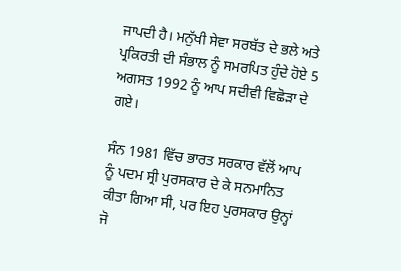ਜਾਪਦੀ ਹੈ। ਮਨੁੱਖੀ ਸੇਵਾ ਸਰਬੱਤ ਦੇ ਭਲੇ ਅਤੇ ਪ੍ਰਕਿਰਤੀ ਦੀ ਸੰਭਾਲ ਨੂੰ ਸਮਰਪਿਤ ਹੁੰਦੇ ਹੋਏ 5 ਅਗਸਤ 1992 ਨੂੰ ਆਪ ਸਦੀਵੀ ਵਿਛੋੜਾ ਦੇ ਗਏ।

ਸੰਨ 1981 ਵਿੱਚ ਭਾਰਤ ਸਰਕਾਰ ਵੱਲੋਂ ਆਪ ਨੂੰ ਪਦਮ ਸ੍ਰੀ ਪੁਰਸਕਾਰ ਦੇ ਕੇ ਸਨਮਾਨਿਤ ਕੀਤਾ ਗਿਆ ਸੀ, ਪਰ ਇਹ ਪੁਰਸਕਾਰ ਉਨ੍ਹਾਂ ਜੋ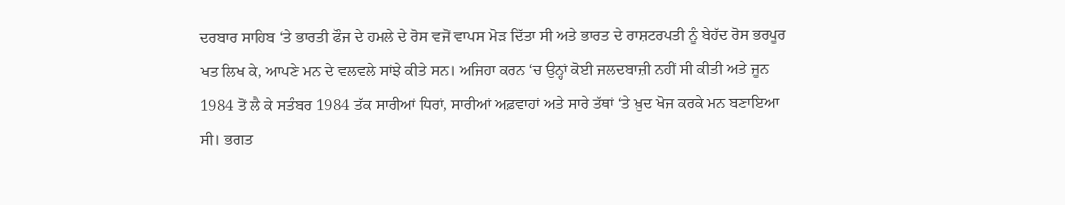ਦਰਬਾਰ ਸਾਹਿਬ ‘ਤੇ ਭਾਰਤੀ ਫੌਜ ਦੇ ਹਮਲੇ ਦੇ ਰੋਸ ਵਜੋਂ ਵਾਪਸ ਮੋੜ ਦਿੱਤਾ ਸੀ ਅਤੇ ਭਾਰਤ ਦੇ ਰਾਸ਼ਟਰਪਤੀ ਨੂੰ ਬੇਹੱਦ ਰੋਸ ਭਰਪੂਰ ਖਤ ਲਿਖ ਕੇ, ਆਪਣੇ ਮਨ ਦੇ ਵਲਵਲੇ ਸਾਂਝੇ ਕੀਤੇ ਸਨ। ਅਜਿਹਾ ਕਰਨ ‘ਚ ਉਨ੍ਹਾਂ ਕੋਈ ਜਲਦਬਾਜ਼ੀ ਨਹੀਂ ਸੀ ਕੀਤੀ ਅਤੇ ਜੂਨ 1984 ਤੋਂ ਲੈ ਕੇ ਸਤੰਬਰ 1984 ਤੱਕ ਸਾਰੀਆਂ ਧਿਰਾਂ, ਸਾਰੀਆਂ ਅਫ਼ਵਾਹਾਂ ਅਤੇ ਸਾਰੇ ਤੱਥਾਂ ‘ਤੇ ਖ਼ੁਦ ਖੋਜ ਕਰਕੇ ਮਨ ਬਣਾਇਆ ਸੀ। ਭਗਤ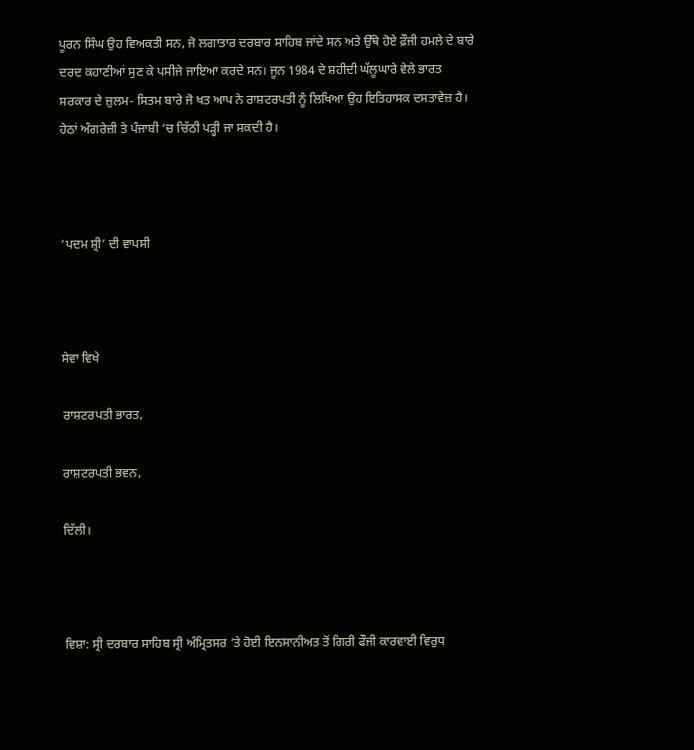ਪੂਰਨ ਸਿੰਘ ਉਹ ਵਿਅਕਤੀ ਸਨ, ਜੋ ਲਗਾਤਾਰ ਦਰਬਾਰ ਸਾਹਿਬ ਜਾਂਦੇ ਸਨ ਅਤੇ ਉੱਥੇ ਹੋਏ ਫ਼ੌਜੀ ਹਮਲੇ ਦੇ ਬਾਰੇ ਦਰਦ ਕਹਾਣੀਆਂ ਸੁਣ ਕੇ ਪਸੀਜੇ ਜਾਇਆ ਕਰਦੇ ਸਨ। ਜੂਨ 1984 ਦੇ ਸ਼ਹੀਦੀ ਘੱਲੂਘਾਰੇ ਵੇਲੇ ਭਾਰਤ ਸਰਕਾਰ ਦੇ ਜ਼ੁਲਮ- ਸਿਤਮ ਬਾਰੇ ਜੋ ਖਤ ਆਪ ਨੇ ਰਾਸ਼ਟਰਪਤੀ ਨੂੰ ਲਿਖਿਆ ਉਹ ਇਤਿਹਾਸਕ ਦਸਤਾਵੇਜ਼ ਹੈ। ਹੇਠਾਂ ਅੰਗਰੇਜ਼ੀ ਤੇ ਪੰਜਾਬੀ ‘ਚ ਚਿੱਠੀ ਪੜ੍ਹੀ ਜਾ ਸਕਦੀ ਹੈ।



‘ਪਦਮ ਸ਼੍ਰੀ’ ਦੀ ਵਾਪਸੀ



ਸੇਵਾ ਵਿਖੇ

ਰਾਸ਼ਟਰਪਤੀ ਭਾਰਤ,

ਰਾਸ਼ਟਰਪਤੀ ਭਵਨ,

ਦਿੱਲੀ।



ਵਿਸ਼ਾ: ਸ੍ਰੀ ਦਰਬਾਰ ਸਾਹਿਬ ਸ੍ਰੀ ਅੰਮ੍ਰਿਤਸਰ ’ਤੇ ਹੋਈ ਇਨਸਾਨੀਅਤ ਤੋਂ ਗਿਰੀ ਫੌਜੀ ਕਾਰਵਾਈ ਵਿਰੁਧ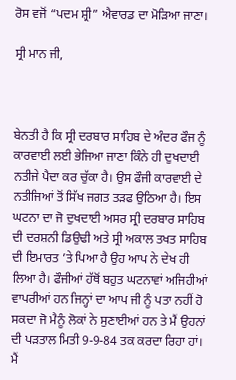ਰੋਸ ਵਜੋਂ “ਪਦਮ ਸ਼੍ਰੀ” ਐਵਾਰਡ ਦਾ ਮੋੜਿਆ ਜਾਣਾ।

ਸ੍ਰੀ ਮਾਨ ਜੀ,



ਬੇਨਤੀ ਹੈ ਕਿ ਸ੍ਰੀ ਦਰਬਾਰ ਸਾਹਿਬ ਦੇ ਅੰਦਰ ਫੌਜ ਨੂੰ ਕਾਰਵਾਈ ਲਈ ਭੇਜਿਆ ਜਾਣਾ ਕਿੰਨੇ ਹੀ ਦੁਖਦਾਈ ਨਤੀਜੇ ਪੈਦਾ ਕਰ ਚੁੱਕਾ ਹੈ। ਉਸ ਫੌਜੀ ਕਾਰਵਾਈ ਦੇ ਨਤੀਜਿਆਂ ਤੋਂ ਸਿੱਖ ਜਗਤ ਤੜਫ ਉਠਿਆ ਹੈ। ਇਸ ਘਟਨਾ ਦਾ ਜੋ ਦੁਖਦਾਈ ਅਸਰ ਸ੍ਰੀ ਦਰਬਾਰ ਸਾਹਿਬ ਦੀ ਦਰਸ਼ਨੀ ਡਿਉਢੀ ਅਤੇ ਸ੍ਰੀ ਅਕਾਲ ਤਖਤ ਸਾਹਿਬ ਦੀ ਇਮਾਰਤ ’ਤੇ ਪਿਆ ਹੈ ਉਹ ਆਪ ਨੇ ਦੇਖ ਹੀ ਲਿਆ ਹੈ। ਫੌਜੀਆਂ ਹੱਥੋਂ ਬਹੁਤ ਘਟਨਾਵਾਂ ਅਜਿਹੀਆਂ ਵਾਪਰੀਆਂ ਹਨ ਜਿਨ੍ਹਾਂ ਦਾ ਆਪ ਜੀ ਨੂੰ ਪਤਾ ਨਹੀਂ ਹੋ ਸਕਦਾ ਜੋ ਮੈਨੂੰ ਲੋਕਾਂ ਨੇ ਸੁਣਾਈਆਂ ਹਨ ਤੇ ਮੈਂ ਉਹਨਾਂ ਦੀ ਪੜਤਾਲ ਮਿਤੀ 9-9-84 ਤਕ ਕਰਦਾ ਰਿਹਾ ਹਾਂ। ਮੈਂ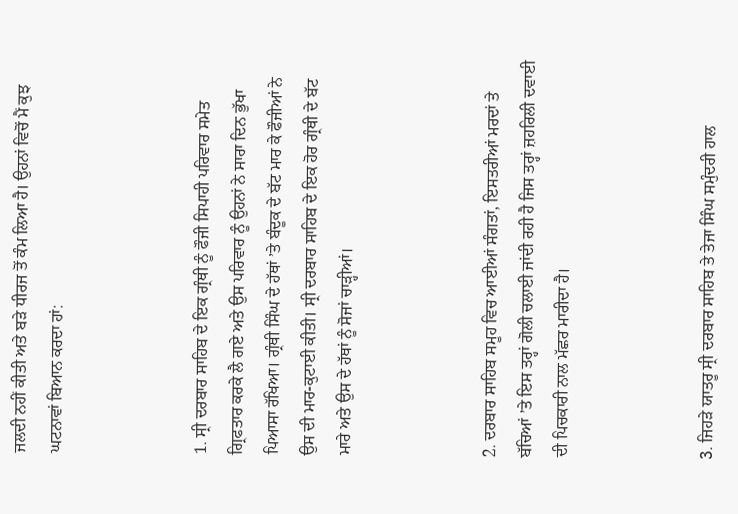ਜਲਦੀ ਨਹੀਂ ਕੀਤੀ ਅਤੇ ਬੜੇ ਧੀਰਜ ਤੋਂ ਕੰਮ ਲਿਆ ਹੈ। ਉਹਨਾਂ ਵਿਚੋਂ ਮੈਂ ਕੁਝ ਘਟਨਾਵਾਂ ਬਿਆਨ ਕਰਦਾ ਹਾਂ:



1. ਸ੍ਰੀ ਦਰਬਾਰ ਸਾਹਿਬ ਦੇ ਇਕ ਗ੍ਰੰਥੀ ਨੂੰ ਫੌਜੀ ਸਿਪਾਹੀ ਪਰਿਵਾਰ ਸਮੇਤ ਗ੍ਰਿਫਤਾਰ ਕਰਕੇ ਲੈ ਗਏ ਅਤੇ ਉਸ ਪਰਿਵਾਰ ਨੂੰ ਉਹਨਾਂ ਨੇ ਸਾਰਾ ਦਿਨ ਭੁੱਖਾ ਪਿਆਸਾ ਰੱਖਿਆ। ਗ੍ਰੰਥੀ ਸਿੰਘ ਦੇ ਹੱਥਾਂ ’ਤੇ ਬੰਦੂਕ ਦੇ ਬੱਟ ਮਾਰ ਕੇ ਫੌਜੀਆਂ ਨੇ ਉਸ ਦੀ ਮਾਰ-ਕੁਟਾਈ ਕੀਤੀ। ਸ੍ਰੀ ਦਰਬਾਰ ਸਾਹਿਬ ਦੇ ਇਕ ਹੋਰ ਗ੍ਰੰਥੀ ਦੇ ਬੱਟ ਮਾਰੇ ਅਤੇ ਉਸ ਦੇ ਹੱਥਾਂ ਨੂੰ ਸੋਜਾਂ ਚਾੜ੍ਹੀਆਂ।



2. ਦਰਬਾਰ ਸਾਹਿਬ ਸਮੂਹ ਵਿਚ ਆਈਆਂ ਸੰਗਤਾਂ, ਇਸਤਰੀਆਂ ਮਰਦਾਂ ਤੇ ਬੱਚਿਆਂ ’ਤੇ ਇਸ ਤਰ੍ਹਾਂ ਗੋਲੀ ਚਲਾਈ ਜਾਂਦੀ ਰਹੀ ਹੈ ਜਿਸ ਤਰ੍ਹਾਂ ਜ਼ਹਰਿਲੀ ਦਵਾਈ ਦੀ ਪਿਚਕਾਰੀ ਨਾਲ ਮੱਛਰ ਮਾਰੀਦਾ ਹੈ।



3. ਜਿਹੜੇ ਯਾਤਰੂ ਸ੍ਰੀ ਦਰਬਾਰ ਸਾਹਿਬ ਤੇ ਤੇਜਾ ਸਿੰਘ ਸਮੁੰਦਰੀ ਹਾਲ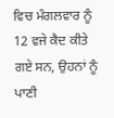ਵਿਚ ਮੰਗਲਵਾਰ ਨੂੰ 12 ਵਜੇ ਕੈਦ ਕੀਤੇ ਗਏ ਸਨ, ਉਹਨਾਂ ਨੂੰ ਪਾਣੀ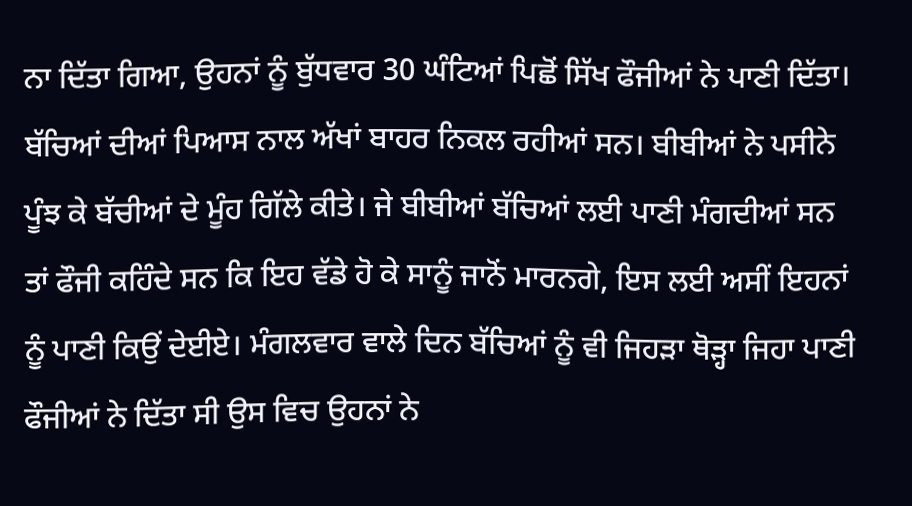ਨਾ ਦਿੱਤਾ ਗਿਆ, ਉਹਨਾਂ ਨੂੰ ਬੁੱਧਵਾਰ 30 ਘੰਟਿਆਂ ਪਿਛੋਂ ਸਿੱਖ ਫੌਜੀਆਂ ਨੇ ਪਾਣੀ ਦਿੱਤਾ। ਬੱਚਿਆਂ ਦੀਆਂ ਪਿਆਸ ਨਾਲ ਅੱਖਾਂ ਬਾਹਰ ਨਿਕਲ ਰਹੀਆਂ ਸਨ। ਬੀਬੀਆਂ ਨੇ ਪਸੀਨੇ ਪੂੰਝ ਕੇ ਬੱਚੀਆਂ ਦੇ ਮੂੰਹ ਗਿੱਲੇ ਕੀਤੇ। ਜੇ ਬੀਬੀਆਂ ਬੱਚਿਆਂ ਲਈ ਪਾਣੀ ਮੰਗਦੀਆਂ ਸਨ ਤਾਂ ਫੌਜੀ ਕਹਿੰਦੇ ਸਨ ਕਿ ਇਹ ਵੱਡੇ ਹੋ ਕੇ ਸਾਨੂੰ ਜਾਨੋਂ ਮਾਰਨਗੇ, ਇਸ ਲਈ ਅਸੀਂ ਇਹਨਾਂ ਨੂੰ ਪਾਣੀ ਕਿਉਂ ਦੇਈਏ। ਮੰਗਲਵਾਰ ਵਾਲੇ ਦਿਨ ਬੱਚਿਆਂ ਨੂੰ ਵੀ ਜਿਹੜਾ ਥੋੜ੍ਹਾ ਜਿਹਾ ਪਾਣੀ ਫੌਜੀਆਂ ਨੇ ਦਿੱਤਾ ਸੀ ਉਸ ਵਿਚ ਉਹਨਾਂ ਨੇ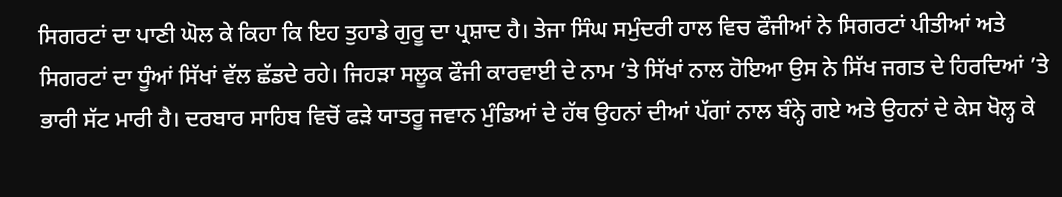ਸਿਗਰਟਾਂ ਦਾ ਪਾਣੀ ਘੋਲ ਕੇ ਕਿਹਾ ਕਿ ਇਹ ਤੁਹਾਡੇ ਗੁਰੂ ਦਾ ਪ੍ਰਸ਼ਾਦ ਹੈ। ਤੇਜਾ ਸਿੰਘ ਸਮੁੰਦਰੀ ਹਾਲ ਵਿਚ ਫੌਜੀਆਂ ਨੇ ਸਿਗਰਟਾਂ ਪੀਤੀਆਂ ਅਤੇ ਸਿਗਰਟਾਂ ਦਾ ਧੂੰਆਂ ਸਿੱਖਾਂ ਵੱਲ ਛੱਡਦੇ ਰਹੇ। ਜਿਹੜਾ ਸਲੂਕ ਫੌਜੀ ਕਾਰਵਾਈ ਦੇ ਨਾਮ ’ਤੇ ਸਿੱਖਾਂ ਨਾਲ ਹੋਇਆ ਉਸ ਨੇ ਸਿੱਖ ਜਗਤ ਦੇ ਹਿਰਦਿਆਂ ’ਤੇ ਭਾਰੀ ਸੱਟ ਮਾਰੀ ਹੈ। ਦਰਬਾਰ ਸਾਹਿਬ ਵਿਚੋਂ ਫੜੇ ਯਾਤਰੂ ਜਵਾਨ ਮੁੰਡਿਆਂ ਦੇ ਹੱਥ ਉਹਨਾਂ ਦੀਆਂ ਪੱਗਾਂ ਨਾਲ ਬੰਨ੍ਹੇ ਗਏ ਅਤੇ ਉਹਨਾਂ ਦੇ ਕੇਸ ਖੋਲ੍ਹ ਕੇ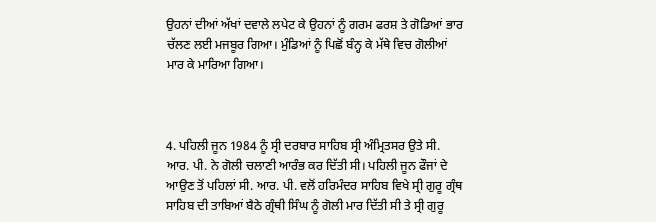ਉਹਨਾਂ ਦੀਆਂ ਅੱਖਾਂ ਦਵਾਲੇ ਲਪੇਟ ਕੇ ਉਹਨਾਂ ਨੂੰ ਗਰਮ ਫਰਸ਼ ਤੇ ਗੋਡਿਆਂ ਭਾਰ ਚੱਲਣ ਲਈ ਮਜਬੂਰ ਗਿਆ। ਮੁੰਡਿਆਂ ਨੂੰ ਪਿਛੋਂ ਬੰਨ੍ਹ ਕੇ ਮੱਥੇ ਵਿਚ ਗੋਲੀਆਂ ਮਾਰ ਕੇ ਮਾਰਿਆ ਗਿਆ।



4. ਪਹਿਲੀ ਜੂਨ 1984 ਨੂੰ ਸ੍ਰੀ ਦਰਬਾਰ ਸਾਹਿਬ ਸ੍ਰੀ ਅੰਮ੍ਰਿਤਸਰ ਉਤੇ ਸੀ. ਆਰ. ਪੀ. ਨੇ ਗੋਲੀ ਚਲਾਣੀ ਆਰੰਭ ਕਰ ਦਿੱਤੀ ਸੀ। ਪਹਿਲੀ ਜੂਨ ਫੌਜਾਂ ਦੇ ਆਉਣ ਤੋਂ ਪਹਿਲਾਂ ਸੀ. ਆਰ. ਪੀ. ਵਲੋਂ ਹਰਿਮੰਦਰ ਸਾਹਿਬ ਵਿਖੇ ਸ੍ਰੀ ਗੁਰੂ ਗ੍ਰੰਥ ਸਾਹਿਬ ਦੀ ਤਾਬਿਆਂ ਬੈਠੇ ਗ੍ਰੰਥੀ ਸਿੰਘ ਨੂੰ ਗੋਲੀ ਮਾਰ ਦਿੱਤੀ ਸੀ ਤੇ ਸ੍ਰੀ ਗੁਰੂ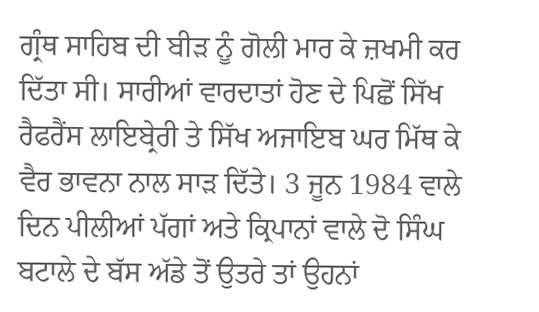ਗ੍ਰੰਥ ਸਾਹਿਬ ਦੀ ਬੀੜ ਨੂੰ ਗੋਲੀ ਮਾਰ ਕੇ ਜ਼ਖਮੀ ਕਰ ਦਿੱਤਾ ਸੀ। ਸਾਰੀਆਂ ਵਾਰਦਾਤਾਂ ਹੋਣ ਦੇ ਪਿਛੋਂ ਸਿੱਖ ਰੈਫਰੈਂਸ ਲਾਇਬ੍ਰੇਰੀ ਤੇ ਸਿੱਖ ਅਜਾਇਬ ਘਰ ਮਿੱਥ ਕੇ ਵੈਰ ਭਾਵਨਾ ਨਾਲ ਸਾੜ ਦਿੱਤੇ। 3 ਜੂਨ 1984 ਵਾਲੇ ਦਿਨ ਪੀਲੀਆਂ ਪੱਗਾਂ ਅਤੇ ਕ੍ਰਿਪਾਨਾਂ ਵਾਲੇ ਦੋ ਸਿੰਘ ਬਟਾਲੇ ਦੇ ਬੱਸ ਅੱਡੇ ਤੋਂ ਉਤਰੇ ਤਾਂ ਉਹਨਾਂ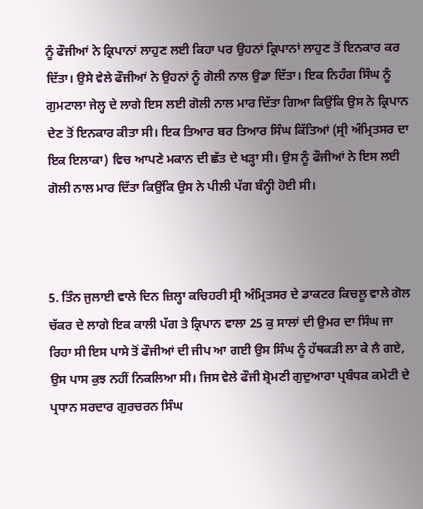ਨੂੰ ਫੌਜੀਆਂ ਨੇ ਕ੍ਰਿਪਾਨਾਂ ਲਾਹੁਣ ਲਈ ਕਿਹਾ ਪਰ ਉਹਨਾਂ ਕ੍ਰਿਪਾਨਾਂ ਲਾਹੁਣ ਤੋਂ ਇਨਕਾਰ ਕਰ ਦਿੱਤਾ। ਉਸੇ ਵੇਲੇ ਫੌਜੀਆਂ ਨੇ ਉਹਨਾਂ ਨੂੰ ਗੋਲੀ ਨਾਲ ਉਡਾ ਦਿੱਤਾ। ਇਕ ਨਿਹੰਗ ਸਿੰਘ ਨੂੰ ਗੁਮਟਾਲਾ ਜੇਲ੍ਹ ਦੇ ਲਾਗੇ ਇਸ ਲਈ ਗੋਲੀ ਨਾਲ ਮਾਰ ਦਿੱਤਾ ਗਿਆ ਕਿਉਂਕਿ ਉਸ ਨੇ ਕ੍ਰਿਪਾਨ ਦੇਣ ਤੋਂ ਇਨਕਾਰ ਕੀਤਾ ਸੀ। ਇਕ ਤਿਆਰ ਬਰ ਤਿਆਰ ਸਿੰਘ ਕਿੱਤਿਆਂ (ਸ੍ਰੀ ਅੰਮ੍ਰਿਤਸਰ ਦਾ ਇਕ ਇਲਾਕਾ) ਵਿਚ ਆਪਣੇ ਮਕਾਨ ਦੀ ਛੱਤ ਦੇ ਖੜ੍ਹਾ ਸੀ। ਉਸ ਨੂੰ ਫੌਜੀਆਂ ਨੇ ਇਸ ਲਈ ਗੋਲੀ ਨਾਲ ਮਾਰ ਦਿੱਤਾ ਕਿਉਂਕਿ ਉਸ ਨੇ ਪੀਲੀ ਪੱਗ ਬੰਨ੍ਹੀ ਹੋਈ ਸੀ।



5. ਤਿੰਨ ਜੁਲਾਈ ਵਾਲੇ ਦਿਨ ਜ਼ਿਲ੍ਹਾ ਕਚਿਹਰੀ ਸ੍ਰੀ ਅੰਮ੍ਰਿਤਸਰ ਦੇ ਡਾਕਟਰ ਕਿਚਲੂ ਵਾਲੇ ਗੋਲ ਚੱਕਰ ਦੇ ਲਾਗੇ ਇਕ ਕਾਲੀ ਪੱਗ ਤੇ ਕ੍ਰਿਪਾਨ ਵਾਲਾ 25 ਕੁ ਸਾਲਾਂ ਦੀ ਉਮਰ ਦਾ ਸਿੰਘ ਜਾ ਰਿਹਾ ਸੀ ਇਸ ਪਾਸੇ ਤੋਂ ਫੌਜੀਆਂ ਦੀ ਜੀਪ ਆ ਗਈ ਉਸ ਸਿੰਘ ਨੂੰ ਹੱਥਕੜੀ ਲਾ ਕੇ ਲੈ ਗਏ, ਉਸ ਪਾਸ ਕੁਝ ਨਹੀਂ ਨਿਕਲਿਆ ਸੀ। ਜਿਸ ਵੇਲੇ ਫੌਜੀ ਸ਼੍ਰੋਮਣੀ ਗੁਦੁਆਰਾ ਪ੍ਰਬੰਧਕ ਕਮੇਟੀ ਦੇ ਪ੍ਰਧਾਨ ਸਰਦਾਰ ਗੁਰਚਰਨ ਸਿੰਘ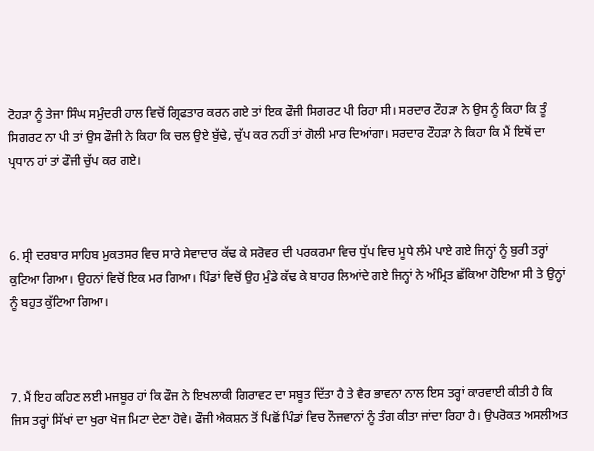ਟੋਹੜਾ ਨੂੰ ਤੇਜਾ ਸਿੰਘ ਸਮੁੰਦਰੀ ਹਾਲ ਵਿਚੋਂ ਗ੍ਰਿਫਤਾਰ ਕਰਨ ਗਏ ਤਾਂ ਇਕ ਫੌਜੀ ਸਿਗਰਟ ਪੀ ਰਿਹਾ ਸੀ। ਸਰਦਾਰ ਟੌਹੜਾ ਨੇ ਉਸ ਨੂੰ ਕਿਹਾ ਕਿ ਤੂੰ ਸਿਗਰਟ ਨਾ ਪੀ ਤਾਂ ਉਸ ਫੌਜੀ ਨੇ ਕਿਹਾ ਕਿ ਚਲ ਉਏ ਬੁੱਢੇ, ਚੁੱਪ ਕਰ ਨਹੀਂ ਤਾਂ ਗੋਲੀ ਮਾਰ ਦਿਆਂਗਾ। ਸਰਦਾਰ ਟੌਹੜਾ ਨੇ ਕਿਹਾ ਕਿ ਮੈਂ ਇਥੋਂ ਦਾ ਪ੍ਰਧਾਨ ਹਾਂ ਤਾਂ ਫੌਜੀ ਚੁੱਪ ਕਰ ਗਏ।



6. ਸ੍ਰੀ ਦਰਬਾਰ ਸਾਹਿਬ ਮੁਕਤਸਰ ਵਿਚ ਸਾਰੇ ਸੇਵਾਦਾਰ ਕੱਢ ਕੇ ਸਰੋਵਰ ਦੀ ਪਰਕਰਮਾ ਵਿਚ ਧੁੱਪ ਵਿਚ ਮੂਧੇ ਲੰਮੇ ਪਾਏ ਗਏ ਜਿਨ੍ਹਾਂ ਨੂੰ ਬੁਰੀ ਤਰ੍ਹਾਂ ਕੁਟਿਆ ਗਿਆ। ਉਹਨਾਂ ਵਿਚੋਂ ਇਕ ਮਰ ਗਿਆ। ਪਿੰਡਾਂ ਵਿਚੋਂ ਉਹ ਮੁੰਡੇ ਕੱਢ ਕੇ ਬਾਹਰ ਲਿਆਂਦੇ ਗਏ ਜਿਨ੍ਹਾਂ ਨੇ ਅੰਮ੍ਰਿਤ ਛੱਕਿਆ ਹੋਇਆ ਸੀ ਤੇ ਉਨ੍ਹਾਂ ਨੂੰ ਬਹੁਤ ਕੁੱਟਿਆ ਗਿਆ।



7. ਮੈਂ ਇਹ ਕਹਿਣ ਲਈ ਮਜਬੂਰ ਹਾਂ ਕਿ ਫੌਜ ਨੇ ਇਖਲਾਕੀ ਗਿਰਾਵਟ ਦਾ ਸਬੂਤ ਦਿੱਤਾ ਹੈ ਤੇ ਵੈਰ ਭਾਵਨਾ ਨਾਲ ਇਸ ਤਰ੍ਹਾਂ ਕਾਰਵਾਈ ਕੀਤੀ ਹੈ ਕਿ ਜਿਸ ਤਰ੍ਹਾਂ ਸਿੱਖਾਂ ਦਾ ਖੁਰਾ ਖੋਜ ਮਿਟਾ ਦੇਣਾ ਹੋਵੇ। ਫੌਜੀ ਐਕਸ਼ਨ ਤੋਂ ਪਿਛੋਂ ਪਿੰਡਾਂ ਵਿਚ ਨੌਜਵਾਨਾਂ ਨੂੰ ਤੰਗ ਕੀਤਾ ਜਾਂਦਾ ਰਿਹਾ ਹੈ। ਉਪਰੋਕਤ ਅਸਲੀਅਤ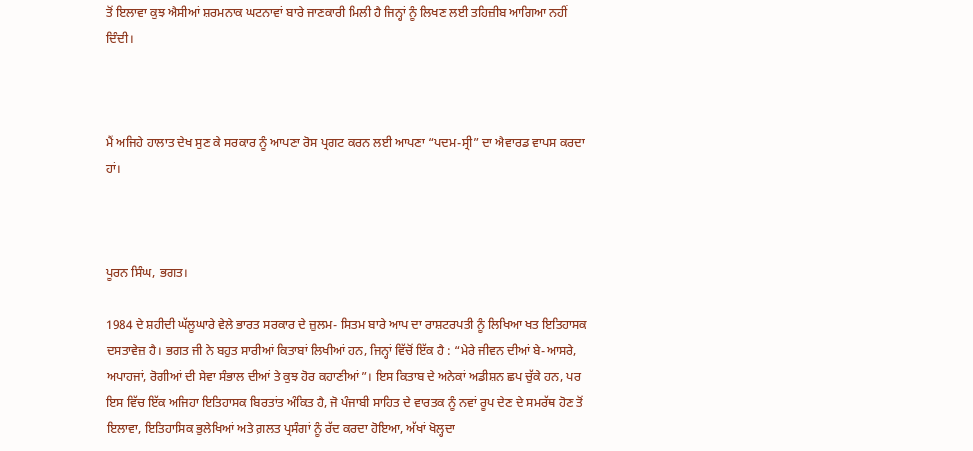ਤੋਂ ਇਲਾਵਾ ਕੁਝ ਐਸੀਆਂ ਸ਼ਰਮਨਾਕ ਘਟਨਾਵਾਂ ਬਾਰੇ ਜਾਣਕਾਰੀ ਮਿਲੀ ਹੈ ਜਿਨ੍ਹਾਂ ਨੂੰ ਲਿਖਣ ਲਈ ਤਹਿਜ਼ੀਬ ਆਗਿਆ ਨਹੀਂ ਦਿੰਦੀ।



ਮੈਂ ਅਜਿਹੇ ਹਾਲਾਤ ਦੇਖ ਸੁਣ ਕੇ ਸਰਕਾਰ ਨੂੰ ਆਪਣਾ ਰੋਸ ਪ੍ਰਗਟ ਕਰਨ ਲਈ ਆਪਣਾ “ਪਦਮ-ਸ੍ਰੀ” ਦਾ ਐਵਾਰਡ ਵਾਪਸ ਕਰਦਾ ਹਾਂ।



ਪੂਰਨ ਸਿੰਘ, ਭਗਤ।

1984 ਦੇ ਸ਼ਹੀਦੀ ਘੱਲੂਘਾਰੇ ਵੇਲੇ ਭਾਰਤ ਸਰਕਾਰ ਦੇ ਜ਼ੁਲਮ- ਸਿਤਮ ਬਾਰੇ ਆਪ ਦਾ ਰਾਸ਼ਟਰਪਤੀ ਨੂੰ ਲਿਖਿਆ ਖਤ ਇਤਿਹਾਸਕ ਦਸਤਾਵੇਜ਼ ਹੈ। ਭਗਤ ਜੀ ਨੇ ਬਹੁਤ ਸਾਰੀਆਂ ਕਿਤਾਬਾਂ ਲਿਖੀਆਂ ਹਨ, ਜਿਨ੍ਹਾਂ ਵਿੱਚੋਂ ਇੱਕ ਹੈ : “ਮੇਰੇ ਜੀਵਨ ਦੀਆਂ ਬੇ-ਆਸਰੇ, ਅਪਾਹਜਾਂ, ਰੋਗੀਆਂ ਦੀ ਸੇਵਾ ਸੰਭਾਲ ਦੀਆਂ ਤੇ ਕੁਝ ਹੋਰ ਕਹਾਣੀਆਂ”। ਇਸ ਕਿਤਾਬ ਦੇ ਅਨੇਕਾਂ ਅਡੀਸ਼ਨ ਛਪ ਚੁੱਕੇ ਹਨ, ਪਰ ਇਸ ਵਿੱਚ ਇੱਕ ਅਜਿਹਾ ਇਤਿਹਾਸਕ ਬਿਰਤਾਂਤ ਅੰਕਿਤ ਹੈ, ਜੋ ਪੰਜਾਬੀ ਸਾਹਿਤ ਦੇ ਵਾਰਤਕ ਨੂੰ ਨਵਾਂ ਰੂਪ ਦੇਣ ਦੇ ਸਮਰੱਥ ਹੋਣ ਤੋਂ ਇਲਾਵਾ, ਇਤਿਹਾਸਿਕ ਭੁਲੇਖਿਆਂ ਅਤੇ ਗ਼ਲਤ ਪ੍ਰਸੰਗਾਂ ਨੂੰ ਰੱਦ ਕਰਦਾ ਹੋਇਆ, ਅੱਖਾਂ ਖੋਲ੍ਹਦਾ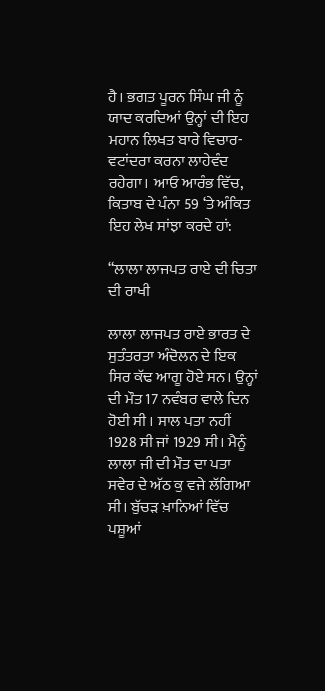ਹੈ। ਭਗਤ ਪੂਰਨ ਸਿੰਘ ਜੀ ਨੂੰ ਯਾਦ ਕਰਦਿਆਂ ਉਨ੍ਹਾਂ ਦੀ ਇਹ ਮਹਾਨ ਲਿਖਤ ਬਾਰੇ ਵਿਚਾਰ- ਵਟਾਂਦਰਾ ਕਰਨਾ ਲਾਹੇਵੰਦ ਰਹੇਗਾ। ਆਓ ਆਰੰਭ ਵਿੱਚ, ਕਿਤਾਬ ਦੇ ਪੰਨਾ 59 ‘ਤੇ ਅੰਕਿਤ ਇਹ ਲੇਖ ਸਾਂਝਾ ਕਰਦੇ ਹਾਂ:

“ਲਾਲਾ ਲਾਜਪਤ ਰਾਏ ਦੀ ਚਿਤਾ ਦੀ ਰਾਖੀ

ਲਾਲਾ ਲਾਜਪਤ ਰਾਏ ਭਾਰਤ ਦੇ ਸੁਤੰਤਰਤਾ ਅੰਦੋਲਨ ਦੇ ਇਕ ਸਿਰ ਕੱਢ ਆਗੂ ਹੋਏ ਸਨ। ਉਨ੍ਹਾਂ ਦੀ ਮੌਤ 17 ਨਵੰਬਰ ਵਾਲੇ ਦਿਨ ਹੋਈ ਸੀ । ਸਾਲ ਪਤਾ ਨਹੀਂ 1928 ਸੀ ਜਾਂ 1929 ਸੀ। ਮੈਨੂੰ ਲਾਲਾ ਜੀ ਦੀ ਮੌਤ ਦਾ ਪਤਾ ਸਵੇਰ ਦੇ ਅੱਠ ਕੁ ਵਜੇ ਲੱਗਿਆ ਸੀ। ਬੁੱਚੜ ਖ਼ਾਨਿਆਂ ਵਿੱਚ ਪਸ਼ੂਆਂ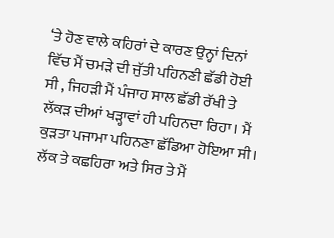‘ਤੇ ਹੋਣ ਵਾਲੇ ਕਹਿਰਾਂ ਦੇ ਕਾਰਣ ਉਨ੍ਹਾਂ ਦਿਨਾਂ ਵਿੱਚ ਮੈਂ ਚਮੜੇ ਦੀ ਜੁੱਤੀ ਪਹਿਨਣੀ ਛੱਡੀ ਹੋਈ ਸੀ , ਜਿਹੜੀ ਮੈਂ ਪੰਜਾਹ ਸਾਲ ਛੱਡੀ ਰੱਖੀ ਤੇ ਲੱਕੜ ਦੀਆਂ ਖੜ੍ਹਾਵਾਂ ਹੀ ਪਹਿਨਦਾ ਰਿਹਾ। ਮੈਂ ਕੁੜਤਾ ਪਜਾਮਾ ਪਹਿਨਣਾ ਛੱਡਿਆ ਹੋਇਆ ਸੀ। ਲੱਕ ਤੇ ਕਛਹਿਰਾ ਅਤੇ ਸਿਰ ਤੇ ਮੈਂ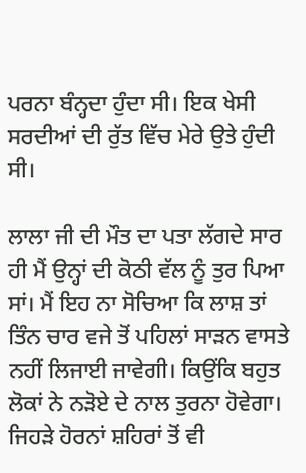ਪਰਨਾ ਬੰਨ੍ਹਦਾ ਹੁੰਦਾ ਸੀ। ਇਕ ਖੇਸੀ ਸਰਦੀਆਂ ਦੀ ਰੁੱਤ ਵਿੱਚ ਮੇਰੇ ਉਤੇ ਹੁੰਦੀ ਸੀ।

ਲਾਲਾ ਜੀ ਦੀ ਮੌਤ ਦਾ ਪਤਾ ਲੱਗਦੇ ਸਾਰ ਹੀ ਮੈਂ ਉਨ੍ਹਾਂ ਦੀ ਕੋਠੀ ਵੱਲ ਨੂੰ ਤੁਰ ਪਿਆ ਸਾਂ। ਮੈਂ ਇਹ ਨਾ ਸੋਚਿਆ ਕਿ ਲਾਸ਼ ਤਾਂ ਤਿੰਨ ਚਾਰ ਵਜੇ ਤੋਂ ਪਹਿਲਾਂ ਸਾੜਨ ਵਾਸਤੇ ਨਹੀਂ ਲਿਜਾਈ ਜਾਵੇਗੀ। ਕਿਉਂਕਿ ਬਹੁਤ ਲੋਕਾਂ ਨੇ ਨੜੋਏ ਦੇ ਨਾਲ ਤੁਰਨਾ ਹੋਵੇਗਾ। ਜਿਹੜੇ ਹੋਰਨਾਂ ਸ਼ਹਿਰਾਂ ਤੋਂ ਵੀ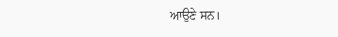ਆਉਣੇ ਸਨ।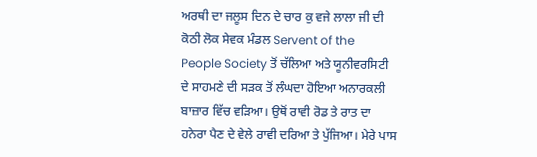ਅਰਥੀ ਦਾ ਜਲੂਸ ਦਿਨ ਦੇ ਚਾਰ ਕੁ ਵਜੇ ਲਾਲਾ ਜੀ ਦੀ ਕੋਠੀ ਲੋਕ ਸੇਵਕ ਮੰਡਲ Servent of the People Society ਤੋਂ ਚੱਲਿਆ ਅਤੇ ਯੂਨੀਵਰਸਿਟੀ ਦੇ ਸਾਹਮਣੇ ਦੀ ਸੜਕ ਤੋਂ ਲੰਘਦਾ ਹੋਇਆ ਅਨਾਰਕਲੀ ਬਾਜ਼ਾਰ ਵਿੱਚ ਵੜਿਆ। ਉਥੋਂ ਰਾਵੀ ਰੋਡ ਤੇ ਰਾਤ ਦਾ ਹਨੇਰਾ ਪੈਣ ਦੇ ਵੇਲੇ ਰਾਵੀ ਦਰਿਆ ਤੇ ਪੁੱਜਿਆ। ਮੇਰੇ ਪਾਸ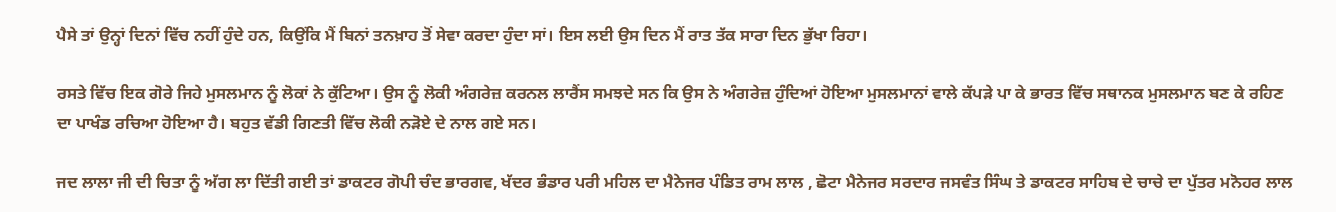ਪੈਸੇ ਤਾਂ ਉਨ੍ਹਾਂ ਦਿਨਾਂ ਵਿੱਚ ਨਹੀਂ ਹੁੰਦੇ ਹਨ, ਕਿਉਂਕਿ ਮੈਂ ਬਿਨਾਂ ਤਨਖ਼ਾਹ ਤੋਂ ਸੇਵਾ ਕਰਦਾ ਹੁੰਦਾ ਸਾਂ। ਇਸ ਲਈ ਉਸ ਦਿਨ ਮੈਂ ਰਾਤ ਤੱਕ ਸਾਰਾ ਦਿਨ ਭੁੱਖਾ ਰਿਹਾ।

ਰਸਤੇ ਵਿੱਚ ਇਕ ਗੋਰੇ ਜਿਹੇ ਮੁਸਲਮਾਨ ਨੂੰ ਲੋਕਾਂ ਨੇ ਕੁੱਟਿਆ। ਉਸ ਨੂੰ ਲੋਕੀ ਅੰਗਰੇਜ਼ ਕਰਨਲ ਲਾਰੈਂਸ ਸਮਝਦੇ ਸਨ ਕਿ ਉਸ ਨੇ ਅੰਗਰੇਜ਼ ਹੁੰਦਿਆਂ ਹੋਇਆ ਮੁਸਲਮਾਨਾਂ ਵਾਲੇ ਕੱਪੜੇ ਪਾ ਕੇ ਭਾਰਤ ਵਿੱਚ ਸਥਾਨਕ ਮੁਸਲਮਾਨ ਬਣ ਕੇ ਰਹਿਣ ਦਾ ਪਾਖੰਡ ਰਚਿਆ ਹੋਇਆ ਹੈ। ਬਹੁਤ ਵੱਡੀ ਗਿਣਤੀ ਵਿੱਚ ਲੋਕੀ ਨੜੋਏ ਦੇ ਨਾਲ ਗਏ ਸਨ।

ਜਦ ਲਾਲਾ ਜੀ ਦੀ ਚਿਤਾ ਨੂੰ ਅੱਗ ਲਾ ਦਿੱਤੀ ਗਈ ਤਾਂ ਡਾਕਟਰ ਗੋਪੀ ਚੰਦ ਭਾਰਗਵ, ਖੱਦਰ ਭੰਡਾਰ ਪਰੀ ਮਹਿਲ ਦਾ ਮੈਨੇਜਰ ਪੰਡਿਤ ਰਾਮ ਲਾਲ , ਛੋਟਾ ਮੈਨੇਜਰ ਸਰਦਾਰ ਜਸਵੰਤ ਸਿੰਘ ਤੇ ਡਾਕਟਰ ਸਾਹਿਬ ਦੇ ਚਾਚੇ ਦਾ ਪੁੱਤਰ ਮਨੋਹਰ ਲਾਲ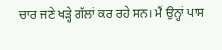ਚਾਰ ਜਣੇ ਖੜ੍ਹੇ ਗੱਲਾਂ ਕਰ ਰਹੇ ਸਨ। ਮੈਂ ਉਨ੍ਹਾਂ ਪਾਸ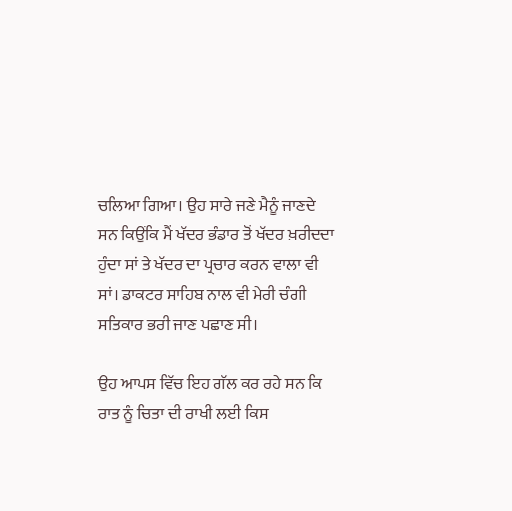ਚਲਿਆ ਗਿਆ। ਉਹ ਸਾਰੇ ਜਣੇ ਮੈਨੂੰ ਜਾਣਦੇ ਸਨ ਕਿਉਂਕਿ ਮੈਂ ਖੱਦਰ ਭੰਡਾਰ ਤੋਂ ਖੱਦਰ ਖ਼ਰੀਦਦਾ ਹੁੰਦਾ ਸਾਂ ਤੇ ਖੱਦਰ ਦਾ ਪ੍ਰਚਾਰ ਕਰਨ ਵਾਲਾ ਵੀ ਸਾਂ। ਡਾਕਟਰ ਸਾਹਿਬ ਨਾਲ ਵੀ ਮੇਰੀ ਚੰਗੀ ਸਤਿਕਾਰ ਭਰੀ ਜਾਣ ਪਛਾਣ ਸੀ।

ਉਹ ਆਪਸ ਵਿੱਚ ਇਹ ਗੱਲ ਕਰ ਰਹੇ ਸਨ ਕਿ ਰਾਤ ਨੂੰ ਚਿਤਾ ਦੀ ਰਾਖੀ ਲਈ ਕਿਸ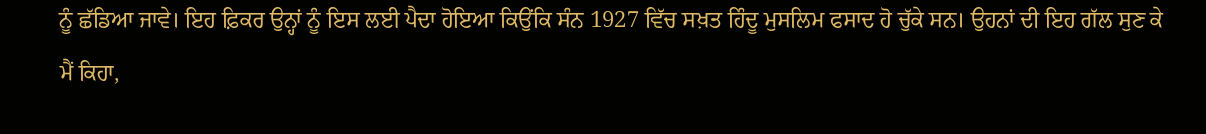ਨੂੰ ਛੱਡਿਆ ਜਾਵੇ। ਇਹ ਫ਼ਿਕਰ ਉਨ੍ਹਾਂ ਨੂੰ ਇਸ ਲਈ ਪੈਦਾ ਹੋਇਆ ਕਿਉਂਕਿ ਸੰਨ 1927 ਵਿੱਚ ਸਖ਼ਤ ਹਿੰਦੂ ਮੁਸਲਿਮ ਫਸਾਦ ਹੋ ਚੁੱਕੇ ਸਨ। ਉਹਨਾਂ ਦੀ ਇਹ ਗੱਲ ਸੁਣ ਕੇ ਮੈਂ ਕਿਹਾ,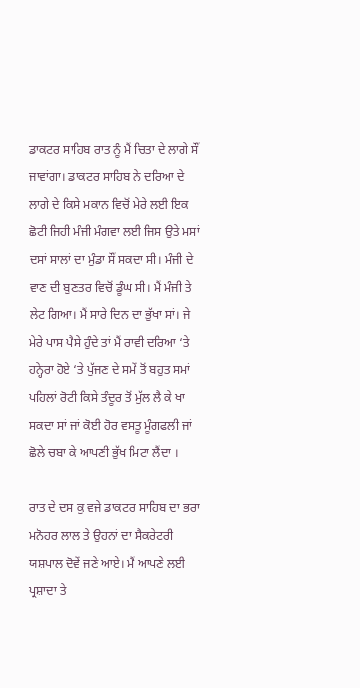ਡਾਕਟਰ ਸਾਹਿਬ ਰਾਤ ਨੂੰ ਮੈਂ ਚਿਤਾ ਦੇ ਲਾਗੇ ਸੌਂ ਜਾਵਾਂਗਾ। ਡਾਕਟਰ ਸਾਹਿਬ ਨੇ ਦਰਿਆ ਦੇ ਲਾਗੇ ਦੇ ਕਿਸੇ ਮਕਾਨ ਵਿਚੋਂ ਮੇਰੇ ਲਈ ਇਕ ਛੋਟੀ ਜਿਹੀ ਮੰਜੀ ਮੰਗਵਾ ਲਈ ਜਿਸ ਉਤੇ ਮਸਾਂ ਦਸਾਂ ਸਾਲਾਂ ਦਾ ਮੁੰਡਾ ਸੌਂ ਸਕਦਾ ਸੀ। ਮੰਜੀ ਦੇ ਵਾਣ ਦੀ ਬੁਣਤਰ ਵਿਚੋਂ ਡੂੰਘ ਸੀ। ਮੈਂ ਮੰਜੀ ਤੇ ਲੇਟ ਗਿਆ। ਮੈਂ ਸਾਰੇ ਦਿਨ ਦਾ ਭੁੱਖਾ ਸਾਂ। ਜੇ ਮੇਰੇ ਪਾਸ ਪੈਸੇ ਹੁੰਦੇ ਤਾਂ ਮੈਂ ਰਾਵੀ ਦਰਿਆ ‘ਤੇ ਹਨ੍ਹੇਰਾ ਹੋਏ ‘ਤੇ ਪੁੱਜਣ ਦੇ ਸਮੇਂ ਤੋਂ ਬਹੁਤ ਸਮਾਂ ਪਹਿਲਾਂ ਰੋਟੀ ਕਿਸੇ ਤੰਦੂਰ ਤੋਂ ਮੁੱਲ ਲੈ ਕੇ ਖਾ ਸਕਦਾ ਸਾਂ ਜਾਂ ਕੋਈ ਹੋਰ ਵਸਤੂ ਮੂੰਗਫਲੀ ਜਾਂ ਛੋਲੇ ਚਬਾ ਕੇ ਆਪਣੀ ਭੁੱਖ ਮਿਟਾ ਲੈਂਦਾ ।

ਰਾਤ ਦੇ ਦਸ ਕੁ ਵਜੇ ਡਾਕਟਰ ਸਾਹਿਬ ਦਾ ਭਰਾ ਮਨੋਹਰ ਲਾਲ ਤੇ ਉਹਨਾਂ ਦਾ ਸੈਕਰੇਟਰੀ ਯਸ਼ਪਾਲ ਦੋਵੇਂ ਜਣੇ ਆਏ। ਮੈਂ ਆਪਣੇ ਲਈ ਪ੍ਰਸ਼ਾਦਾ ਤੇ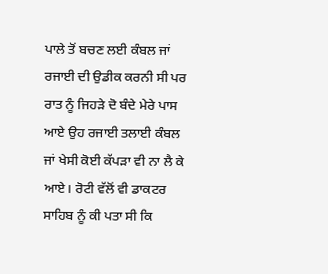ਪਾਲੇ ਤੋਂ ਬਚਣ ਲਈ ਕੰਬਲ ਜਾਂ ਰਜਾਈ ਦੀ ਉਡੀਕ ਕਰਨੀ ਸੀ ਪਰ ਰਾਤ ਨੂੰ ਜਿਹੜੇ ਦੋ ਬੰਦੇ ਮੇਰੇ ਪਾਸ ਆਏ ਉਹ ਰਜਾਈ ਤਲਾਈ ਕੰਬਲ ਜਾਂ ਖੇਸੀ ਕੋਈ ਕੱਪੜਾ ਵੀ ਨਾ ਲੈ ਕੇ ਆਏ। ਰੋਟੀ ਵੱਲੋਂ ਵੀ ਡਾਕਟਰ ਸਾਹਿਬ ਨੂੰ ਕੀ ਪਤਾ ਸੀ ਕਿ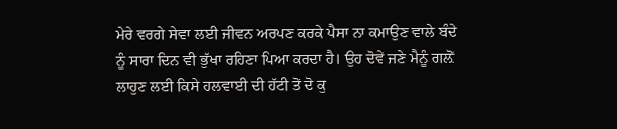ਮੇਰੇ ਵਰਗੇ ਸੇਵਾ ਲਈ ਜੀਵਨ ਅਰਪਣ ਕਰਕੇ ਪੈਸਾ ਨਾ ਕਮਾਉਣ ਵਾਲੇ ਬੰਦੇ ਨੂੰ ਸਾਰਾ ਦਿਨ ਵੀ ਭੁੱਖਾ ਰਹਿਣਾ ਪਿਆ ਕਰਦਾ ਹੈ। ਉਹ ਦੋਵੇਂ ਜਣੇ ਮੈਨੂੰ ਗਲ਼ੋਂ ਲਾਹੁਣ ਲਈ ਕਿਸੇ ਹਲਵਾਈ ਦੀ ਹੱਟੀ ਤੋਂ ਦੋ ਕੁ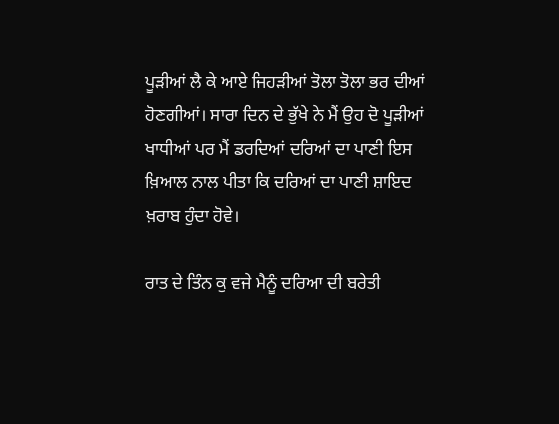ਪੂੜੀਆਂ ਲੈ ਕੇ ਆਏ ਜਿਹੜੀਆਂ ਤੋਲਾ ਤੋਲਾ ਭਰ ਦੀਆਂ ਹੋਣਗੀਆਂ। ਸਾਰਾ ਦਿਨ ਦੇ ਭੁੱਖੇ ਨੇ ਮੈਂ ਉਹ ਦੋ ਪੂੜੀਆਂ ਖਾਧੀਆਂ ਪਰ ਮੈਂ ਡਰਦਿਆਂ ਦਰਿਆਂ ਦਾ ਪਾਣੀ ਇਸ ਖ਼ਿਆਲ ਨਾਲ ਪੀਤਾ ਕਿ ਦਰਿਆਂ ਦਾ ਪਾਣੀ ਸ਼ਾਇਦ ਖ਼ਰਾਬ ਹੁੰਦਾ ਹੋਵੇ।

ਰਾਤ ਦੇ ਤਿੰਨ ਕੁ ਵਜੇ ਮੈਨੂੰ ਦਰਿਆ ਦੀ ਬਰੇਤੀ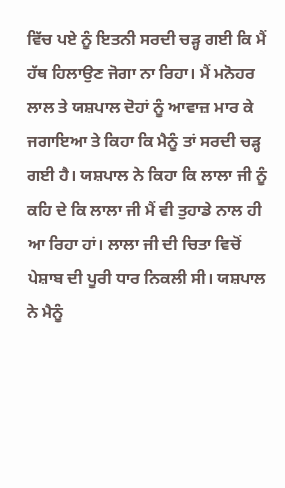ਵਿੱਚ ਪਏ ਨੂੰ ਇਤਨੀ ਸਰਦੀ ਚੜ੍ਹ ਗਈ ਕਿ ਮੈਂ ਹੱਥ ਹਿਲਾਉਣ ਜੋਗਾ ਨਾ ਰਿਹਾ। ਮੈਂ ਮਨੋਹਰ ਲਾਲ ਤੇ ਯਸ਼ਪਾਲ ਦੋਹਾਂ ਨੂੰ ਆਵਾਜ਼ ਮਾਰ ਕੇ ਜਗਾਇਆ ਤੇ ਕਿਹਾ ਕਿ ਮੈਨੂੰ ਤਾਂ ਸਰਦੀ ਚੜ੍ਹ ਗਈ ਹੈ। ਯਸ਼ਪਾਲ ਨੇ ਕਿਹਾ ਕਿ ਲਾਲਾ ਜੀ ਨੂੰ ਕਹਿ ਦੇ ਕਿ ਲਾਲਾ ਜੀ ਮੈਂ ਵੀ ਤੁਹਾਡੇ ਨਾਲ ਹੀ ਆ ਰਿਹਾ ਹਾਂ। ਲਾਲਾ ਜੀ ਦੀ ਚਿਤਾ ਵਿਚੋਂ ਪੇਸ਼ਾਬ ਦੀ ਪੂਰੀ ਧਾਰ ਨਿਕਲੀ ਸੀ। ਯਸ਼ਪਾਲ ਨੇ ਮੈਨੂੰ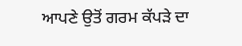ਆਪਣੇ ਉਤੋਂ ਗਰਮ ਕੱਪੜੇ ਦਾ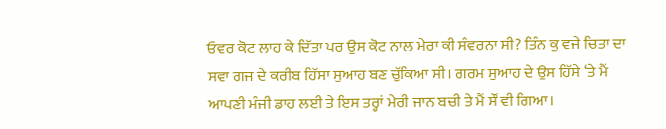ਓਵਰ ਕੋਟ ਲਾਹ ਕੇ ਦਿੱਤਾ ਪਰ ਉਸ ਕੋਟ ਨਾਲ ਮੇਰਾ ਕੀ ਸੰਵਰਨਾ ਸੀ? ਤਿੰਨ ਕੁ ਵਜੇ ਚਿਤਾ ਦਾ ਸਵਾ ਗਜ ਦੇ ਕਰੀਬ ਹਿੱਸਾ ਸੁਆਹ ਬਣ ਚੁੱਕਿਆ ਸੀ। ਗਰਮ ਸੁਆਹ ਦੇ ਉਸ ਹਿੱਸੇ ‘ਤੇ ਮੈਂ ਆਪਣੀ ਮੰਜੀ ਡਾਹ ਲਈ ਤੇ ਇਸ ਤਰ੍ਹਾਂ ਮੇਰੀ ਜਾਨ ਬਚੀ ਤੇ ਮੈਂ ਸੌਂ ਵੀ ਗਿਆ।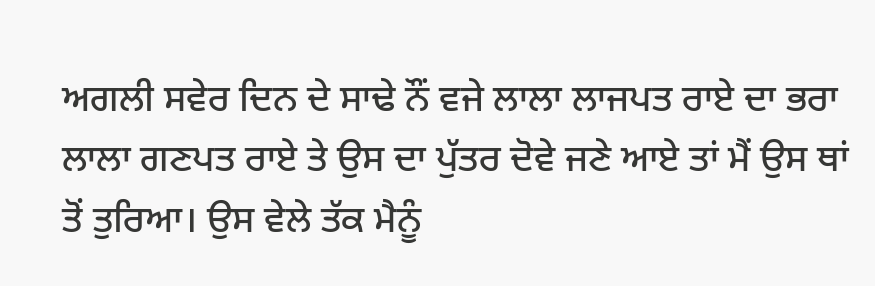ਅਗਲੀ ਸਵੇਰ ਦਿਨ ਦੇ ਸਾਢੇ ਨੌਂ ਵਜੇ ਲਾਲਾ ਲਾਜਪਤ ਰਾਏ ਦਾ ਭਰਾ ਲਾਲਾ ਗਣਪਤ ਰਾਏ ਤੇ ਉਸ ਦਾ ਪੁੱਤਰ ਦੋਵੇ ਜਣੇ ਆਏ ਤਾਂ ਮੈਂ ਉਸ ਥਾਂ ਤੋਂ ਤੁਰਿਆ। ਉਸ ਵੇਲੇ ਤੱਕ ਮੈਨੂੰ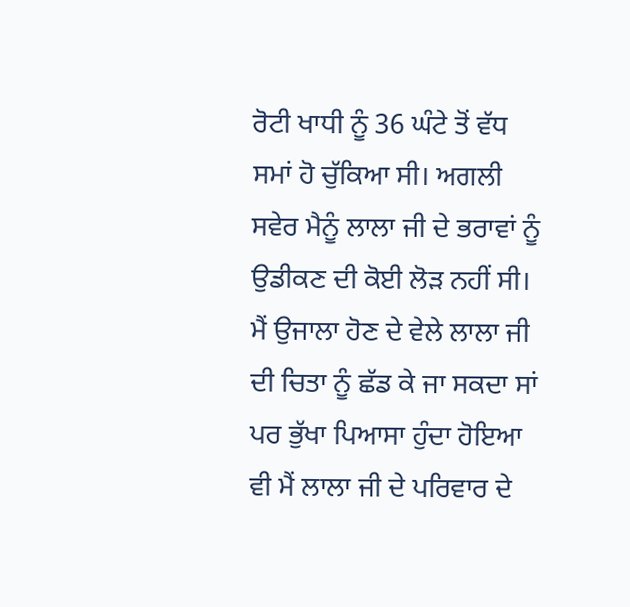ਰੋਟੀ ਖਾਧੀ ਨੂੰ 36 ਘੰਟੇ ਤੋਂ ਵੱਧ ਸਮਾਂ ਹੋ ਚੁੱਕਿਆ ਸੀ। ਅਗਲੀ ਸਵੇਰ ਮੈਨੂੰ ਲਾਲਾ ਜੀ ਦੇ ਭਰਾਵਾਂ ਨੂੰ ਉਡੀਕਣ ਦੀ ਕੋਈ ਲੋੜ ਨਹੀਂ ਸੀ। ਮੈਂ ਉਜਾਲਾ ਹੋਣ ਦੇ ਵੇਲੇ ਲਾਲਾ ਜੀ ਦੀ ਚਿਤਾ ਨੂੰ ਛੱਡ ਕੇ ਜਾ ਸਕਦਾ ਸਾਂ ਪਰ ਭੁੱਖਾ ਪਿਆਸਾ ਹੁੰਦਾ ਹੋਇਆ ਵੀ ਮੈਂ ਲਾਲਾ ਜੀ ਦੇ ਪਰਿਵਾਰ ਦੇ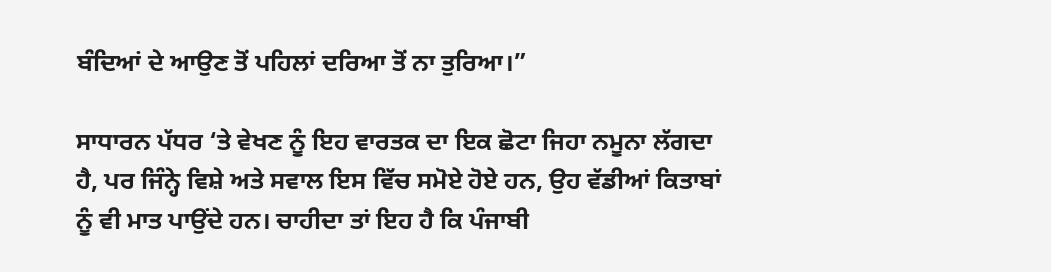ਬੰਦਿਆਂ ਦੇ ਆਉਣ ਤੋਂ ਪਹਿਲਾਂ ਦਰਿਆ ਤੋਂ ਨਾ ਤੁਰਿਆ।”

ਸਾਧਾਰਨ ਪੱਧਰ ‘ਤੇ ਵੇਖਣ ਨੂੰ ਇਹ ਵਾਰਤਕ ਦਾ ਇਕ ਛੋਟਾ ਜਿਹਾ ਨਮੂਨਾ ਲੱਗਦਾ ਹੈ, ਪਰ ਜਿੰਨ੍ਹੇ ਵਿਸ਼ੇ ਅਤੇ ਸਵਾਲ ਇਸ ਵਿੱਚ ਸਮੋਏ ਹੋਏ ਹਨ, ਉਹ ਵੱਡੀਆਂ ਕਿਤਾਬਾਂ ਨੂੰ ਵੀ ਮਾਤ ਪਾਉਂਦੇ ਹਨ। ਚਾਹੀਦਾ ਤਾਂ ਇਹ ਹੈ ਕਿ ਪੰਜਾਬੀ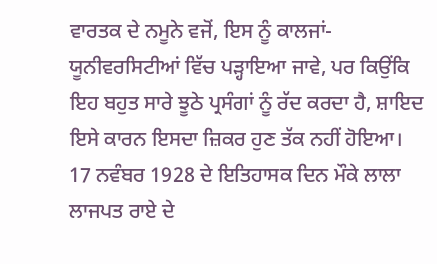ਵਾਰਤਕ ਦੇ ਨਮੂਨੇ ਵਜੋਂ, ਇਸ ਨੂੰ ਕਾਲਜਾਂ- ਯੂਨੀਵਰਸਿਟੀਆਂ ਵਿੱਚ ਪੜ੍ਹਾਇਆ ਜਾਵੇ, ਪਰ ਕਿਉਂਕਿ ਇਹ ਬਹੁਤ ਸਾਰੇ ਝੂਠੇ ਪ੍ਰਸੰਗਾਂ ਨੂੰ ਰੱਦ ਕਰਦਾ ਹੈ, ਸ਼ਾਇਦ ਇਸੇ ਕਾਰਨ ਇਸਦਾ ਜ਼ਿਕਰ ਹੁਣ ਤੱਕ ਨਹੀਂ ਹੋਇਆ। 17 ਨਵੰਬਰ 1928 ਦੇ ਇਤਿਹਾਸਕ ਦਿਨ ਮੌਕੇ ਲਾਲਾ ਲਾਜਪਤ ਰਾਏ ਦੇ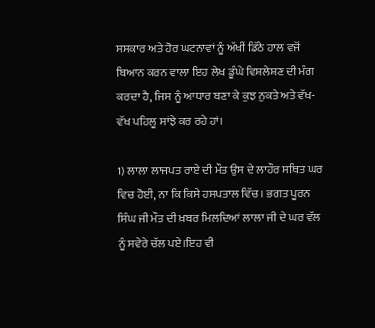ਸਸਕਾਰ ਅਤੇ ਹੋਰ ਘਟਨਾਵਾਂ ਨੂੰ ਅੱਖੀਂ ਡਿੱਠੇ ਹਾਲ ਵਜੋਂ ਬਿਆਨ ਕਰਨ ਵਾਲਾ ਇਹ ਲੇਖ ਡੂੰਘੇ ਵਿਸ਼ਲੇਸ਼ਣ ਦੀ ਮੰਗ ਕਰਦਾ ਹੈ, ਜਿਸ ਨੂੰ ਆਧਾਰ ਬਣਾ ਕੇ ਕੁਝ ਨੁਕਤੇ ਅਤੇ ਵੱਖ-ਵੱਖ ਪਹਿਲੂ ਸਾਂਝੇ ਕਰ ਰਹੇ ਹਾਂ।

1) ਲਾਲਾ ਲਾਜਪਤ ਰਾਏ ਦੀ ਮੌਤ ਉਸ ਦੇ ਲਾਹੌਰ ਸਥਿਤ ਘਰ ਵਿਚ ਹੋਈ, ਨਾ ਕਿ ਕਿਸੇ ਹਸਪਤਾਲ ਵਿੱਚ। ਭਗਤ ਪੂਰਨ ਸਿੰਘ ਜੀ ਮੌਤ ਦੀ ਖ਼ਬਰ ਮਿਲਦਿਆਂ ਲਾਲਾ ਜੀ ਦੇ ਘਰ ਵੱਲ ਨੂੰ ਸਵੇਰੇ ਚੱਲ ਪਏ।ਇਹ ਵੀ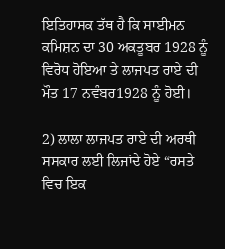ਇਤਿਹਾਸਕ ਤੱਥ ਹੈ ਕਿ ਸਾਈਮਨ ਕਮਿਸ਼ਨ ਦਾ 30 ਅਕਤੂਬਰ 1928 ਨੂੰ ਵਿਰੋਧ ਹੋਇਆ ਤੇ ਲਾਜਪਤ ਰਾਏ ਦੀ ਮੌਤ 17 ਨਵੰਬਰ1928 ਨੂੰ ਹੋਈ।

2) ਲਾਲਾ ਲਾਜਪਤ ਰਾਏ ਦੀ ਅਰਥੀ ਸਸਕਾਰ ਲਈ ਲਿਜਾਂਦੇ ਹੋਏ “ਰਸਤੇ ਵਿਚ ਇਕ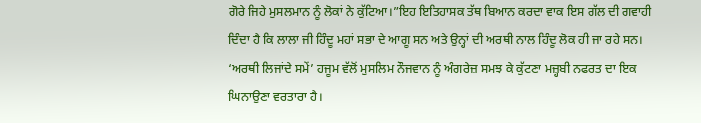ਗੋਰੇ ਜਿਹੇ ਮੁਸਲਮਾਨ ਨੂੰ ਲੋਕਾਂ ਨੇ ਕੁੱਟਿਆ।”ਇਹ ਇਤਿਹਾਸਕ ਤੱਥ ਬਿਆਨ ਕਰਦਾ ਵਾਕ ਇਸ ਗੱਲ ਦੀ ਗਵਾਹੀ ਦਿੰਦਾ ਹੈ ਕਿ ਲਾਲਾ ਜੀ ਹਿੰਦੂ ਮਹਾਂ ਸਭਾ ਦੇ ਆਗੂ ਸਨ ਅਤੇ ਉਨ੍ਹਾਂ ਦੀ ਅਰਥੀ ਨਾਲ ਹਿੰਦੂ ਲੋਕ ਹੀ ਜਾ ਰਹੇ ਸਨ। ‘ਅਰਥੀ ਲਿਜਾਂਦੇ ਸਮੇਂ’ ਹਜੂਮ ਵੱਲੋਂ ਮੁਸਲਿਮ ਨੌਜਵਾਨ ਨੂੰ ਅੰਗਰੇਜ਼ ਸਮਝ ਕੇ ਕੁੱਟਣਾ ਮਜ਼੍ਹਬੀ ਨਫਰਤ ਦਾ ਇਕ ਘਿਨਾਉਣਾ ਵਰਤਾਰਾ ਹੈ।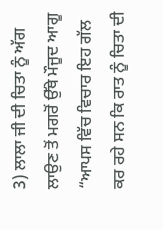3) ਲਾਲਾ ਜੀ ਦੀ ਚਿਤਾ ਨੂੰ ਅੱਗ ਲਾਉਣ ਤੋਂ ਮਗਰੋਂ ਉੱਥੇ ਮੌਜੂਦ ਆਗੂ “ਆਪਸ ਵਿੱਚ ਵਿਚਾਰ ਇਹ ਗੱਲ ਕਰ ਰਹੇ ਸਨ ਕਿ ਰਾਤ ਨੂੰ ਚਿਤਾ ਦੀ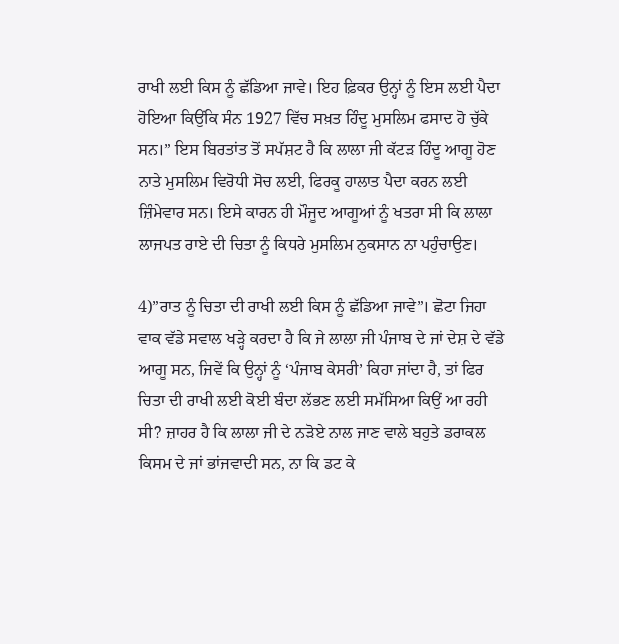ਰਾਖੀ ਲਈ ਕਿਸ ਨੂੰ ਛੱਡਿਆ ਜਾਵੇ। ਇਹ ਫ਼ਿਕਰ ਉਨ੍ਹਾਂ ਨੂੰ ਇਸ ਲਈ ਪੈਦਾ ਹੋਇਆ ਕਿਉਂਕਿ ਸੰਨ 1927 ਵਿੱਚ ਸਖ਼ਤ ਹਿੰਦੂ ਮੁਸਲਿਮ ਫਸਾਦ ਹੋ ਚੁੱਕੇ ਸਨ।” ਇਸ ਬਿਰਤਾਂਤ ਤੋਂ ਸਪੱਸ਼ਟ ਹੈ ਕਿ ਲਾਲਾ ਜੀ ਕੱਟੜ ਹਿੰਦੂ ਆਗੂ ਹੋਣ ਨਾਤੇ ਮੁਸਲਿਮ ਵਿਰੋਧੀ ਸੋਚ ਲਈ, ਫਿਰਕੂ ਹਾਲਾਤ ਪੈਦਾ ਕਰਨ ਲਈ ਜ਼ਿੰਮੇਵਾਰ ਸਨ। ਇਸੇ ਕਾਰਨ ਹੀ ਮੌਜੂਦ ਆਗੂਆਂ ਨੂੰ ਖਤਰਾ ਸੀ ਕਿ ਲਾਲਾ ਲਾਜਪਤ ਰਾਏ ਦੀ ਚਿਤਾ ਨੂੰ ਕਿਧਰੇ ਮੁਸਲਿਮ ਨੁਕਸਾਨ ਨਾ ਪਹੁੰਚਾਉਣ।

4)”ਰਾਤ ਨੂੰ ਚਿਤਾ ਦੀ ਰਾਖੀ ਲਈ ਕਿਸ ਨੂੰ ਛੱਡਿਆ ਜਾਵੇ”। ਛੋਟਾ ਜਿਹਾ ਵਾਕ ਵੱਡੇ ਸਵਾਲ ਖੜ੍ਹੇ ਕਰਦਾ ਹੈ ਕਿ ਜੇ ਲਾਲਾ ਜੀ ਪੰਜਾਬ ਦੇ ਜਾਂ ਦੇਸ਼ ਦੇ ਵੱਡੇ ਆਗੂ ਸਨ, ਜਿਵੇਂ ਕਿ ਉਨ੍ਹਾਂ ਨੂੰ ‘ਪੰਜਾਬ ਕੇਸਰੀ’ ਕਿਹਾ ਜਾਂਦਾ ਹੈ, ਤਾਂ ਫਿਰ ਚਿਤਾ ਦੀ ਰਾਖੀ ਲਈ ਕੋਈ ਬੰਦਾ ਲੱਭਣ ਲਈ ਸਮੱਸਿਆ ਕਿਉਂ ਆ ਰਹੀ ਸੀ? ਜ਼ਾਹਰ ਹੈ ਕਿ ਲਾਲਾ ਜੀ ਦੇ ਨੜੋਏ ਨਾਲ ਜਾਣ ਵਾਲੇ ਬਹੁਤੇ ਡਰਾਕਲ ਕਿਸਮ ਦੇ ਜਾਂ ਭਾਂਜਵਾਦੀ ਸਨ, ਨਾ ਕਿ ਡਟ ਕੇ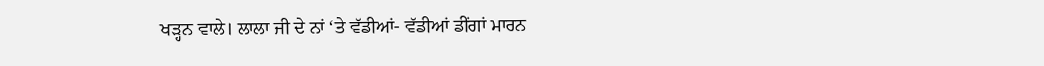ਖਡ਼੍ਹਨ ਵਾਲੇ। ਲਾਲਾ ਜੀ ਦੇ ਨਾਂ ‘ਤੇ ਵੱਡੀਆਂ- ਵੱਡੀਆਂ ਡੀਂਗਾਂ ਮਾਰਨ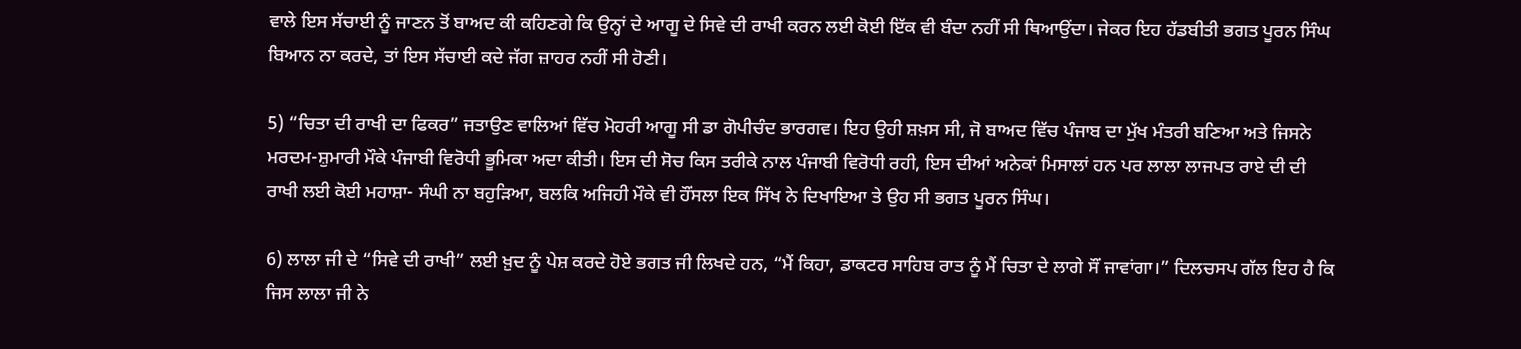ਵਾਲੇ ਇਸ ਸੱਚਾਈ ਨੂੰ ਜਾਣਨ ਤੋਂ ਬਾਅਦ ਕੀ ਕਹਿਣਗੇ ਕਿ ਉਨ੍ਹਾਂ ਦੇ ਆਗੂ ਦੇ ਸਿਵੇ ਦੀ ਰਾਖੀ ਕਰਨ ਲਈ ਕੋਈ ਇੱਕ ਵੀ ਬੰਦਾ ਨਹੀਂ ਸੀ ਥਿਆਉਂਦਾ। ਜੇਕਰ ਇਹ ਹੱਡਬੀਤੀ ਭਗਤ ਪੂਰਨ ਸਿੰਘ ਬਿਆਨ ਨਾ ਕਰਦੇ, ਤਾਂ ਇਸ ਸੱਚਾਈ ਕਦੇ ਜੱਗ ਜ਼ਾਹਰ ਨਹੀਂ ਸੀ ਹੋਣੀ।

5) “ਚਿਤਾ ਦੀ ਰਾਖੀ ਦਾ ਫਿਕਰ” ਜਤਾਉਣ ਵਾਲਿਆਂ ਵਿੱਚ ਮੋਹਰੀ ਆਗੂ ਸੀ ਡਾ ਗੋਪੀਚੰਦ ਭਾਰਗਵ। ਇਹ ਉਹੀ ਸ਼ਖ਼ਸ ਸੀ, ਜੋ ਬਾਅਦ ਵਿੱਚ ਪੰਜਾਬ ਦਾ ਮੁੱਖ ਮੰਤਰੀ ਬਣਿਆ ਅਤੇ ਜਿਸਨੇ ਮਰਦਮ-ਸ਼ੁਮਾਰੀ ਮੌਕੇ ਪੰਜਾਬੀ ਵਿਰੋਧੀ ਭੂਮਿਕਾ ਅਦਾ ਕੀਤੀ। ਇਸ ਦੀ ਸੋਚ ਕਿਸ ਤਰੀਕੇ ਨਾਲ ਪੰਜਾਬੀ ਵਿਰੋਧੀ ਰਹੀ, ਇਸ ਦੀਆਂ ਅਨੇਕਾਂ ਮਿਸਾਲਾਂ ਹਨ ਪਰ ਲਾਲਾ ਲਾਜਪਤ ਰਾਏ ਦੀ ਦੀ ਰਾਖੀ ਲਈ ਕੋਈ ਮਹਾਸ਼ਾ- ਸੰਘੀ ਨਾ ਬਹੁੜਿਆ, ਬਲਕਿ ਅਜਿਹੀ ਮੌਕੇ ਵੀ ਹੌਂਸਲਾ ਇਕ ਸਿੱਖ ਨੇ ਦਿਖਾਇਆ ਤੇ ਉਹ ਸੀ ਭਗਤ ਪੂਰਨ ਸਿੰਘ।

6) ਲਾਲਾ ਜੀ ਦੇ “ਸਿਵੇ ਦੀ ਰਾਖੀ” ਲਈ ਖ਼ੁਦ ਨੂੰ ਪੇਸ਼ ਕਰਦੇ ਹੋਏ ਭਗਤ ਜੀ ਲਿਖਦੇ ਹਨ, “ਮੈਂ ਕਿਹਾ, ਡਾਕਟਰ ਸਾਹਿਬ ਰਾਤ ਨੂੰ ਮੈਂ ਚਿਤਾ ਦੇ ਲਾਗੇ ਸੌਂ ਜਾਵਾਂਗਾ।” ਦਿਲਚਸਪ ਗੱਲ ਇਹ ਹੈ ਕਿ ਜਿਸ ਲਾਲਾ ਜੀ ਨੇ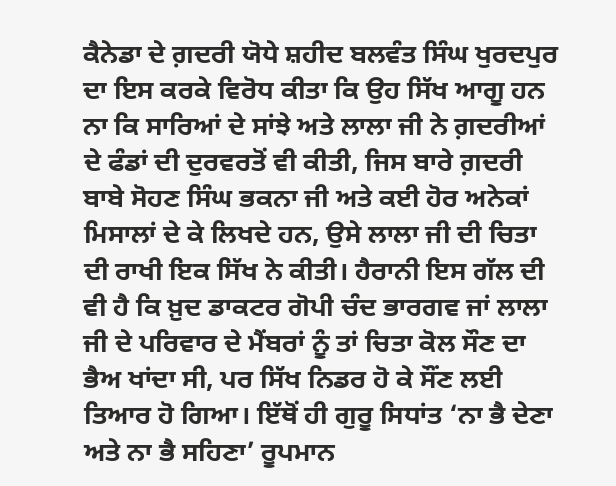ਕੈਨੇਡਾ ਦੇ ਗ਼ਦਰੀ ਯੋਧੇ ਸ਼ਹੀਦ ਬਲਵੰਤ ਸਿੰਘ ਖੁਰਦਪੁਰ ਦਾ ਇਸ ਕਰਕੇ ਵਿਰੋਧ ਕੀਤਾ ਕਿ ਉਹ ਸਿੱਖ ਆਗੂ ਹਨ ਨਾ ਕਿ ਸਾਰਿਆਂ ਦੇ ਸਾਂਝੇ ਅਤੇ ਲਾਲਾ ਜੀ ਨੇ ਗ਼ਦਰੀਆਂ ਦੇ ਫੰਡਾਂ ਦੀ ਦੁਰਵਰਤੋਂ ਵੀ ਕੀਤੀ, ਜਿਸ ਬਾਰੇ ਗ਼ਦਰੀ ਬਾਬੇ ਸੋਹਣ ਸਿੰਘ ਭਕਨਾ ਜੀ ਅਤੇ ਕਈ ਹੋਰ ਅਨੇਕਾਂ ਮਿਸਾਲਾਂ ਦੇ ਕੇ ਲਿਖਦੇ ਹਨ, ਉਸੇ ਲਾਲਾ ਜੀ ਦੀ ਚਿਤਾ ਦੀ ਰਾਖੀ ਇਕ ਸਿੱਖ ਨੇ ਕੀਤੀ। ਹੈਰਾਨੀ ਇਸ ਗੱਲ ਦੀ ਵੀ ਹੈ ਕਿ ਖ਼ੁਦ ਡਾਕਟਰ ਗੋਪੀ ਚੰਦ ਭਾਰਗਵ ਜਾਂ ਲਾਲਾ ਜੀ ਦੇ ਪਰਿਵਾਰ ਦੇ ਮੈਂਬਰਾਂ ਨੂੰ ਤਾਂ ਚਿਤਾ ਕੋਲ ਸੌਣ ਦਾ ਭੈਅ ਖਾਂਦਾ ਸੀ, ਪਰ ਸਿੱਖ ਨਿਡਰ ਹੋ ਕੇ ਸੌਂਣ ਲਈ ਤਿਆਰ ਹੋ ਗਿਆ। ਇੱਥੋਂ ਹੀ ਗੁਰੂ ਸਿਧਾਂਤ ‘ਨਾ ਭੈ ਦੇਣਾ ਅਤੇ ਨਾ ਭੈ ਸਹਿਣਾ’ ਰੂਪਮਾਨ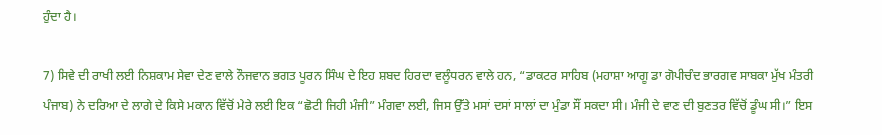ਹੁੰਦਾ ਹੈ।

7) ਸਿਵੇ ਦੀ ਰਾਖੀ ਲਈ ਨਿਸ਼ਕਾਮ ਸੇਵਾ ਦੇਣ ਵਾਲੇ ਨੌਜਵਾਨ ਭਗਤ ਪੂਰਨ ਸਿੰਘ ਦੇ ਇਹ ਸ਼ਬਦ ਹਿਰਦਾ ਵਲੂੰਧਰਨ ਵਾਲੇ ਹਨ, “ਡਾਕਟਰ ਸਾਹਿਬ (ਮਹਾਸ਼ਾ ਆਗੂ ਡਾ ਗੋਪੀਚੰਦ ਭਾਰਗਵ ਸਾਬਕਾ ਮੁੱਖ ਮੰਤਰੀ ਪੰਜਾਬ) ਨੇ ਦਰਿਆ ਦੇ ਲਾਗੇ ਦੇ ਕਿਸੇ ਮਕਾਨ ਵਿੱਚੋਂ ਮੇਰੇ ਲਈ ਇਕ “ਛੋਟੀ ਜਿਹੀ ਮੰਜੀ” ਮੰਗਵਾ ਲਈ, ਜਿਸ ਉੱਤੇ ਮਸਾਂ ਦਸਾਂ ਸਾਲਾਂ ਦਾ ਮੁੰਡਾ ਸੌਂ ਸਕਦਾ ਸੀ। ਮੰਜੀ ਦੇ ਵਾਣ ਦੀ ਬੁਣਤਰ ਵਿੱਚੋਂ ਡੂੰਘ ਸੀ।” ਇਸ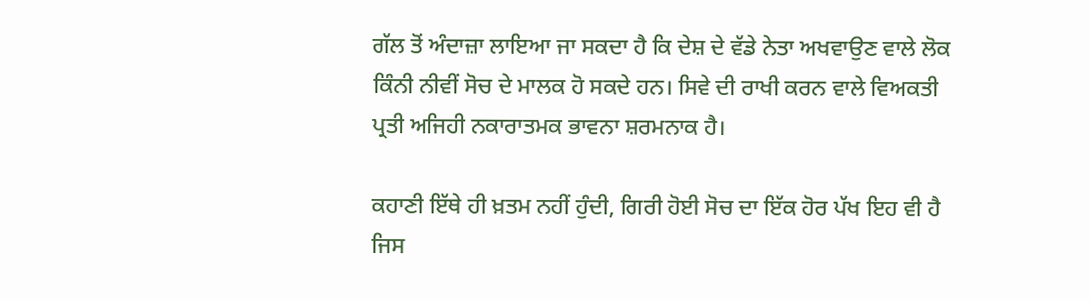ਗੱਲ ਤੋਂ ਅੰਦਾਜ਼ਾ ਲਾਇਆ ਜਾ ਸਕਦਾ ਹੈ ਕਿ ਦੇਸ਼ ਦੇ ਵੱਡੇ ਨੇਤਾ ਅਖਵਾਉਣ ਵਾਲੇ ਲੋਕ ਕਿੰਨੀ ਨੀਵੀਂ ਸੋਚ ਦੇ ਮਾਲਕ ਹੋ ਸਕਦੇ ਹਨ। ਸਿਵੇ ਦੀ ਰਾਖੀ ਕਰਨ ਵਾਲੇ ਵਿਅਕਤੀ ਪ੍ਰਤੀ ਅਜਿਹੀ ਨਕਾਰਾਤਮਕ ਭਾਵਨਾ ਸ਼ਰਮਨਾਕ ਹੈ।

ਕਹਾਣੀ ਇੱਥੇ ਹੀ ਖ਼ਤਮ ਨਹੀਂ ਹੁੰਦੀ, ਗਿਰੀ ਹੋਈ ਸੋਚ ਦਾ ਇੱਕ ਹੋਰ ਪੱਖ ਇਹ ਵੀ ਹੈ ਜਿਸ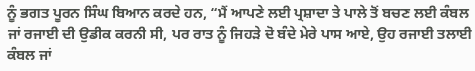ਨੂੰ ਭਗਤ ਪੂਰਨ ਸਿੰਘ ਬਿਆਨ ਕਰਦੇ ਹਨ, “ਮੈਂ ਆਪਣੇ ਲਈ ਪ੍ਰਸ਼ਾਦਾ ਤੇ ਪਾਲੇ ਤੋਂ ਬਚਣ ਲਈ ਕੰਬਲ ਜਾਂ ਰਜਾਈ ਦੀ ਉਡੀਕ ਕਰਨੀ ਸੀ, ਪਰ ਰਾਤ ਨੂੰ ਜਿਹੜੇ ਦੋ ਬੰਦੇ ਮੇਰੇ ਪਾਸ ਆਏ, ਉਹ ਰਜਾਈ ਤਲਾਈ ਕੰਬਲ ਜਾਂ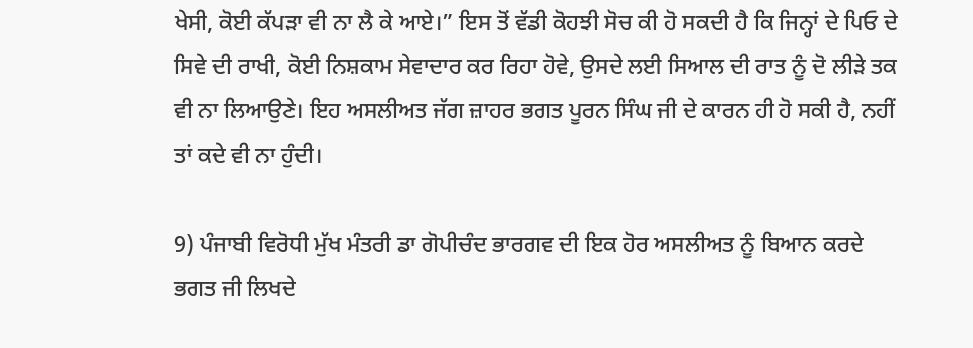ਖੇਸੀ, ਕੋਈ ਕੱਪੜਾ ਵੀ ਨਾ ਲੈ ਕੇ ਆਏ।” ਇਸ ਤੋਂ ਵੱਡੀ ਕੋਹਝੀ ਸੋਚ ਕੀ ਹੋ ਸਕਦੀ ਹੈ ਕਿ ਜਿਨ੍ਹਾਂ ਦੇ ਪਿਓ ਦੇ ਸਿਵੇ ਦੀ ਰਾਖੀ, ਕੋਈ ਨਿਸ਼ਕਾਮ ਸੇਵਾਦਾਰ ਕਰ ਰਿਹਾ ਹੋਵੇ, ਉਸਦੇ ਲਈ ਸਿਆਲ ਦੀ ਰਾਤ ਨੂੰ ਦੋ ਲੀੜੇ ਤਕ ਵੀ ਨਾ ਲਿਆਉਣੇ। ਇਹ ਅਸਲੀਅਤ ਜੱਗ ਜ਼ਾਹਰ ਭਗਤ ਪੂਰਨ ਸਿੰਘ ਜੀ ਦੇ ਕਾਰਨ ਹੀ ਹੋ ਸਕੀ ਹੈ, ਨਹੀਂ ਤਾਂ ਕਦੇ ਵੀ ਨਾ ਹੁੰਦੀ।

9) ਪੰਜਾਬੀ ਵਿਰੋਧੀ ਮੁੱਖ ਮੰਤਰੀ ਡਾ ਗੋਪੀਚੰਦ ਭਾਰਗਵ ਦੀ ਇਕ ਹੋਰ ਅਸਲੀਅਤ ਨੂੰ ਬਿਆਨ ਕਰਦੇ ਭਗਤ ਜੀ ਲਿਖਦੇ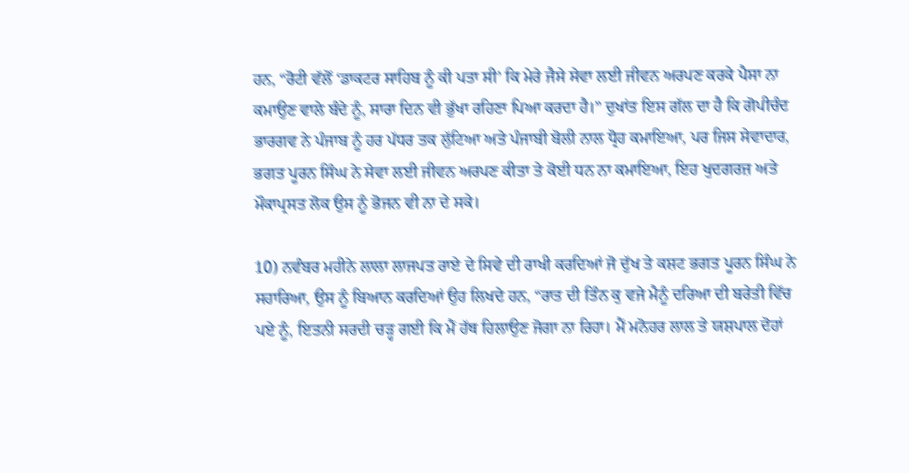ਹਨ, “ਰੋਟੀ ਵੱਲੋਂ ‘ਡਾਕਟਰ ਸਾਹਿਬ ਨੂੰ ਕੀ ਪਤਾ ਸੀ’ ਕਿ ਮੇਰੇ ਜੈਸੇ ਸੇਵਾ ਲਈ ਜੀਵਨ ਅਰਪਣ ਕਰਕੇ ਪੈਸਾ ਨਾ ਕਮਾਉਣ ਵਾਲੇ ਬੰਦੇ ਨੂੰ, ਸਾਰਾ ਦਿਨ ਵੀ ਭੁੱਖਾ ਰਹਿਣਾ ਪਿਆ ਕਰਦਾ ਹੈ।” ਦੁਖਾਂਤ ਇਸ ਗੱਲ ਦਾ ਹੈ ਕਿ ਗੋਪੀਚੰਦ ਭਾਰਗਵ ਨੇ ਪੰਜਾਬ ਨੂੰ ਹਰ ਪੱਧਰ ਤਕ ਲੁੱਟਿਆ ਅਤੇ ਪੰਜਾਬੀ ਬੋਲੀ ਨਾਲ ਧ੍ਰੋਹ ਕਮਾਇਆ, ਪਰ ਜਿਸ ਸੇਵਾਦਾਰ, ਭਗਤ ਪੂਰਨ ਸਿੰਘ ਨੇ ਸੇਵਾ ਲਈ ਜੀਵਨ ਅਰਪਣ ਕੀਤਾ ਤੇ ਕੋਈ ਧਨ ਨਾ ਕਮਾਇਆ, ਇਹ ਖੁਦਗਰਜ਼ ਅਤੇ ਮੌਕਾਪ੍ਰਸਤ ਲੋਕ ਉਸ ਨੂੰ ਭੋਜਨ ਵੀ ਨਾ ਦੇ ਸਕੇ।

10) ਨਵੰਬਰ ਮਹੀਨੇ ਲਾਲਾ ਲਾਜਪਤ ਰਾਏ ਦੇ ਸਿਵੇ ਦੀ ਰਾਖੀ ਕਰਦਿਆਂ ਜੋ ਦੁੱਖ ਤੇ ਕਸ਼ਟ ਭਗਤ ਪੂਰਨ ਸਿੰਘ ਨੇ ਸਹਾਰਿਆ, ਉਸ ਨੂੰ ਬਿਆਨ ਕਰਦਿਆਂ ਉਹ ਲਿਖਦੇ ਹਨ, “ਰਾਤ ਦੀ ਤਿੰਨ ਕੁ ਵਜੇ ਮੈਨੂੰ ਦਰਿਆ ਦੀ ਬਰੇਤੀ ਵਿੱਚ ਪਏ ਨੂੰ, ਇਤਨੀ ਸਰਦੀ ਚੜ੍ਹ ਗਈ ਕਿ ਮੈਂ ਹੱਥ ਹਿਲਾਉਣ ਜੋਗਾ ਨਾ ਰਿਹਾ। ਮੈਂ ਮਨੋਹਰ ਲਾਲ ਤੇ ਯਸ਼ਪਾਲ ਦੋਹਾਂ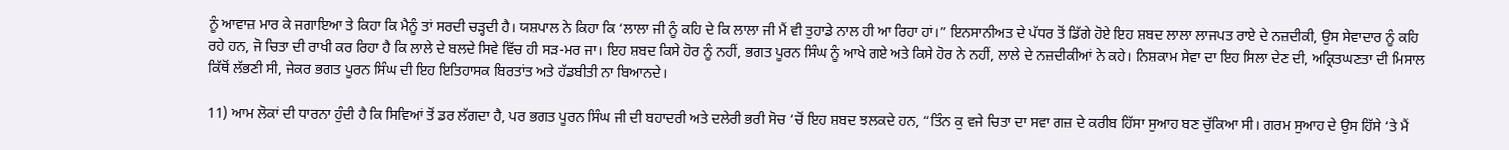ਨੂੰ ਆਵਾਜ਼ ਮਾਰ ਕੇ ਜਗਾਇਆ ਤੇ ਕਿਹਾ ਕਿ ਮੈਨੂੰ ਤਾਂ ਸਰਦੀ ਚੜ੍ਹਦੀ ਹੈ। ਯਸ਼ਪਾਲ ਨੇ ਕਿਹਾ ਕਿ ‘ਲਾਲਾ ਜੀ ਨੂੰ ਕਹਿ ਦੇ ਕਿ ਲਾਲਾ ਜੀ ਮੈਂ ਵੀ ਤੁਹਾਡੇ ਨਾਲ ਹੀ ਆ ਰਿਹਾ ਹਾਂ।” ਇਨਸਾਨੀਅਤ ਦੇ ਪੱਧਰ ਤੋਂ ਡਿੱਗੇ ਹੋਏ ਇਹ ਸ਼ਬਦ ਲਾਲਾ ਲਾਜਪਤ ਰਾਏ ਦੇ ਨਜ਼ਦੀਕੀ, ਉਸ ਸੇਵਾਦਾਰ ਨੂੰ ਕਹਿ ਰਹੇ ਹਨ, ਜੋ ਚਿਤਾ ਦੀ ਰਾਖੀ ਕਰ ਰਿਹਾ ਹੈ ਕਿ ਲਾਲੇ ਦੇ ਬਲਦੇ ਸਿਵੇ ਵਿੱਚ ਹੀ ਸੜ-ਮਰ ਜਾ। ਇਹ ਸ਼ਬਦ ਕਿਸੇ ਹੋਰ ਨੂੰ ਨਹੀਂ, ਭਗਤ ਪੂਰਨ ਸਿੰਘ ਨੂੰ ਆਖੇ ਗਏ ਅਤੇ ਕਿਸੇ ਹੋਰ ਨੇ ਨਹੀਂ, ਲਾਲੇ ਦੇ ਨਜ਼ਦੀਕੀਆਂ ਨੇ ਕਹੇ। ਨਿਸ਼ਕਾਮ ਸੇਵਾ ਦਾ ਇਹ ਸਿਲਾ ਦੇਣ ਦੀ, ਅਕ੍ਰਿਤਘਣਤਾ ਦੀ ਮਿਸਾਲ ਕਿੱਥੋਂ ਲੱਭਣੀ ਸੀ, ਜੇਕਰ ਭਗਤ ਪੂਰਨ ਸਿੰਘ ਦੀ ਇਹ ਇਤਿਹਾਸਕ ਬਿਰਤਾਂਤ ਅਤੇ ਹੱਡਬੀਤੀ ਨਾ ਬਿਆਨਦੇ।

11) ਆਮ ਲੋਕਾਂ ਦੀ ਧਾਰਨਾ ਹੁੰਦੀ ਹੈ ਕਿ ਸਿਵਿਆਂ ਤੋਂ ਡਰ ਲੱਗਦਾ ਹੈ, ਪਰ ਭਗਤ ਪੂਰਨ ਸਿੰਘ ਜੀ ਦੀ ਬਹਾਦਰੀ ਅਤੇ ਦਲੇਰੀ ਭਰੀ ਸੋਚ ‘ਚੋਂ ਇਹ ਸ਼ਬਦ ਝਲਕਦੇ ਹਨ, “ਤਿੰਨ ਕੁ ਵਜੇ ਚਿਤਾ ਦਾ ਸਵਾ ਗਜ਼ ਦੇ ਕਰੀਬ ਹਿੱਸਾ ਸੁਆਹ ਬਣ ਚੁੱਕਿਆ ਸੀ। ਗਰਮ ਸੁਆਹ ਦੇ ਉਸ ਹਿੱਸੇ ‘ਤੇ ਮੈਂ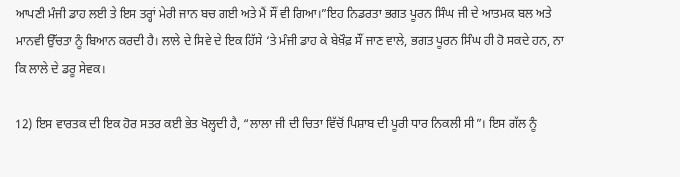ਆਪਣੀ ਮੰਜੀ ਡਾਹ ਲਈ ਤੇ ਇਸ ਤਰ੍ਹਾਂ ਮੇਰੀ ਜਾਨ ਬਚ ਗਈ ਅਤੇ ਮੈਂ ਸੌਂ ਵੀ ਗਿਆ।”ਇਹ ਨਿਡਰਤਾ ਭਗਤ ਪੂਰਨ ਸਿੰਘ ਜੀ ਦੇ ਆਤਮਕ ਬਲ ਅਤੇ ਮਾਨਵੀ ਉੱਚਤਾ ਨੂੰ ਬਿਆਨ ਕਰਦੀ ਹੈ। ਲਾਲੇ ਦੇ ਸਿਵੇ ਦੇ ਇਕ ਹਿੱਸੇ ‘ਤੇ ਮੰਜੀ ਡਾਹ ਕੇ ਬੇਖ਼ੌਫ਼ ਸੌਂ ਜਾਣ ਵਾਲੇ, ਭਗਤ ਪੂਰਨ ਸਿੰਘ ਹੀ ਹੋ ਸਕਦੇ ਹਨ, ਨਾ ਕਿ ਲਾਲੇ ਦੇ ਡਰੂ ਸੇਵਕ।

12) ਇਸ ਵਾਰਤਕ ਦੀ ਇਕ ਹੋਰ ਸਤਰ ਕਈ ਭੇਤ ਖੋਲ੍ਹਦੀ ਹੈ, “ਲਾਲਾ ਜੀ ਦੀ ਚਿਤਾ ਵਿੱਚੋਂ ਪਿਸ਼ਾਬ ਦੀ ਪੂਰੀ ਧਾਰ ਨਿਕਲੀ ਸੀ”। ਇਸ ਗੱਲ ਨੂੰ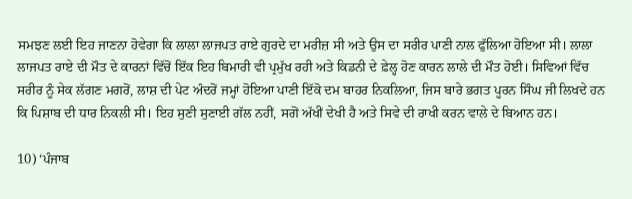ਸਮਝਣ ਲਈ ਇਹ ਜਾਣਨਾ ਹੋਵੇਗਾ ਕਿ ਲਾਲਾ ਲਾਜਪਤ ਰਾਏ ਗੁਰਦੇ ਦਾ ਮਰੀਜ਼ ਸੀ ਅਤੇ ਉਸ ਦਾ ਸਰੀਰ ਪਾਣੀ ਨਾਲ ਫੁੱਲਿਆ ਹੋਇਆ ਸੀ। ਲਾਲਾ ਲਾਜਪਤ ਰਾਏ ਦੀ ਮੌਤ ਦੇ ਕਾਰਨਾਂ ਵਿੱਚੋਂ ਇੱਕ ਇਹ ਬਿਮਾਰੀ ਵੀ ਪ੍ਰਮੁੱਖ ਰਹੀ ਅਤੇ ਕਿਡਨੀ ਦੇ ਫ਼ੇਲ੍ਹ ਹੋਣ ਕਾਰਨ ਲਾਲੇ ਦੀ ਮੌਤ ਹੋਈ। ਸਿਵਿਆਂ ਵਿੱਚ ਸਰੀਰ ਨੂੰ ਸੇਕ ਲੱਗਣ ਮਗਰੋਂ, ਲਾਸ਼ ਦੀ ਪੇਟ ਅੰਦਰੋਂ ਜਮ੍ਹਾਂ ਹੋਇਆ ਪਾਣੀ ਇੱਕੋ ਦਮ ਬਾਹਰ ਨਿਕਲਿਆ, ਜਿਸ ਬਾਰੇ ਭਗਤ ਪੂਰਨ ਸਿੰਘ ਜੀ ਲਿਖਦੇ ਹਨ ਕਿ ਪਿਸ਼ਾਬ ਦੀ ਧਾਰ ਨਿਕਲੀ ਸੀ। ਇਹ ਸੁਣੀ ਸੁਣਾਈ ਗੱਲ ਨਹੀਂ, ਸਗੋਂ ਅੱਖੀਂ ਦੇਖੀ ਹੈ ਅਤੇ ਸਿਵੇ ਦੀ ਰਾਖੀ ਕਰਨ ਵਾਲੇ ਦੇ ਬਿਆਨ ਹਨ।

10) ‘ਪੰਜਾਬ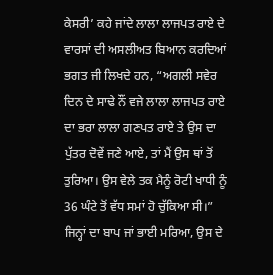ਕੇਸਰੀ’ ਕਹੇ ਜਾਂਦੇ ਲਾਲਾ ਲਾਜਪਤ ਰਾਏ ਦੇ ਵਾਰਸਾਂ ਦੀ ਅਸਲੀਅਤ ਬਿਆਨ ਕਰਦਿਆਂ ਭਗਤ ਜੀ ਲਿਖਦੇ ਹਨ, “ਅਗਲੀ ਸਵੇਰ ਦਿਨ ਦੇ ਸਾਢੇ ਨੌਂ ਵਜੇ ਲਾਲਾ ਲਾਜਪਤ ਰਾਏ ਦਾ ਭਰਾ ਲਾਲਾ ਗਣਪਤ ਰਾਏ ਤੇ ਉਸ ਦਾ ਪੁੱਤਰ ਦੋਵੇਂ ਜਣੇ ਆਏ, ਤਾਂ ਮੈਂ ਉਸ ਥਾਂ ਤੋਂ ਤੁਰਿਆ। ਉਸ ਵੇਲੇ ਤਕ ਮੈਨੂੰ ਰੋਟੀ ਖਾਧੀ ਨੂੰ 36 ਘੰਟੇ ਤੋਂ ਵੱਧ ਸਮਾਂ ਹੋ ਚੁੱਕਿਆ ਸੀ।” ਜਿਨ੍ਹਾਂ ਦਾ ਬਾਪ ਜਾਂ ਭਾਈ ਮਰਿਆ, ਉਸ ਦੇ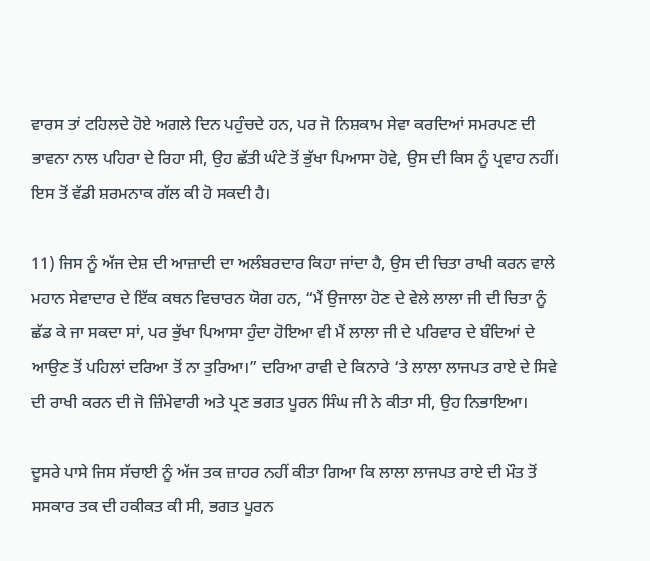ਵਾਰਸ ਤਾਂ ਟਹਿਲਦੇ ਹੋਏ ਅਗਲੇ ਦਿਨ ਪਹੁੰਚਦੇ ਹਨ, ਪਰ ਜੋ ਨਿਸ਼ਕਾਮ ਸੇਵਾ ਕਰਦਿਆਂ ਸਮਰਪਣ ਦੀ ਭਾਵਨਾ ਨਾਲ ਪਹਿਰਾ ਦੇ ਰਿਹਾ ਸੀ, ਉਹ ਛੱਤੀ ਘੰਟੇ ਤੋਂ ਭੁੱਖਾ ਪਿਆਸਾ ਹੋਵੇ, ਉਸ ਦੀ ਕਿਸ ਨੂੰ ਪ੍ਰਵਾਹ ਨਹੀਂ। ਇਸ ਤੋਂ ਵੱਡੀ ਸ਼ਰਮਨਾਕ ਗੱਲ ਕੀ ਹੋ ਸਕਦੀ ਹੈ।

11) ਜਿਸ ਨੂੰ ਅੱਜ ਦੇਸ਼ ਦੀ ਆਜ਼ਾਦੀ ਦਾ ਅਲੰਬਰਦਾਰ ਕਿਹਾ ਜਾਂਦਾ ਹੈ, ਉਸ ਦੀ ਚਿਤਾ ਰਾਖੀ ਕਰਨ ਵਾਲੇ ਮਹਾਨ ਸੇਵਾਦਾਰ ਦੇ ਇੱਕ ਕਥਨ ਵਿਚਾਰਨ ਯੋਗ ਹਨ, “ਮੈਂ ਉਜਾਲਾ ਹੋਣ ਦੇ ਵੇਲੇ ਲਾਲਾ ਜੀ ਦੀ ਚਿਤਾ ਨੂੰ ਛੱਡ ਕੇ ਜਾ ਸਕਦਾ ਸਾਂ, ਪਰ ਭੁੱਖਾ ਪਿਆਸਾ ਹੁੰਦਾ ਹੋਇਆ ਵੀ ਮੈਂ ਲਾਲਾ ਜੀ ਦੇ ਪਰਿਵਾਰ ਦੇ ਬੰਦਿਆਂ ਦੇ ਆਉਣ ਤੋਂ ਪਹਿਲਾਂ ਦਰਿਆ ਤੋਂ ਨਾ ਤੁਰਿਆ।” ਦਰਿਆ ਰਾਵੀ ਦੇ ਕਿਨਾਰੇ ‘ਤੇ ਲਾਲਾ ਲਾਜਪਤ ਰਾਏ ਦੇ ਸਿਵੇ ਦੀ ਰਾਖੀ ਕਰਨ ਦੀ ਜੋ ਜ਼ਿੰਮੇਵਾਰੀ ਅਤੇ ਪ੍ਰਣ ਭਗਤ ਪੂਰਨ ਸਿੰਘ ਜੀ ਨੇ ਕੀਤਾ ਸੀ, ਉਹ ਨਿਭਾਇਆ।

ਦੂਸਰੇ ਪਾਸੇ ਜਿਸ ਸੱਚਾਈ ਨੂੰ ਅੱਜ ਤਕ ਜ਼ਾਹਰ ਨਹੀਂ ਕੀਤਾ ਗਿਆ ਕਿ ਲਾਲਾ ਲਾਜਪਤ ਰਾਏ ਦੀ ਮੌਤ ਤੋਂ ਸਸਕਾਰ ਤਕ ਦੀ ਹਕੀਕਤ ਕੀ ਸੀ, ਭਗਤ ਪੂਰਨ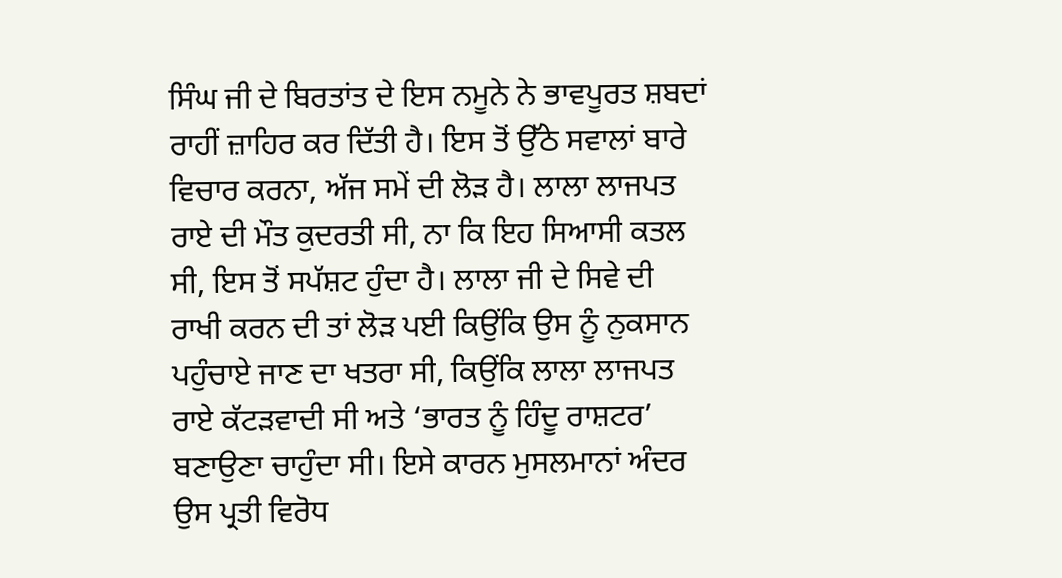ਸਿੰਘ ਜੀ ਦੇ ਬਿਰਤਾਂਤ ਦੇ ਇਸ ਨਮੂਨੇ ਨੇ ਭਾਵਪੂਰਤ ਸ਼ਬਦਾਂ ਰਾਹੀਂ ਜ਼ਾਹਿਰ ਕਰ ਦਿੱਤੀ ਹੈ। ਇਸ ਤੋਂ ਉੱਠੇ ਸਵਾਲਾਂ ਬਾਰੇ ਵਿਚਾਰ ਕਰਨਾ, ਅੱਜ ਸਮੇਂ ਦੀ ਲੋੜ ਹੈ। ਲਾਲਾ ਲਾਜਪਤ ਰਾਏ ਦੀ ਮੌਤ ਕੁਦਰਤੀ ਸੀ, ਨਾ ਕਿ ਇਹ ਸਿਆਸੀ ਕਤਲ ਸੀ, ਇਸ ਤੋਂ ਸਪੱਸ਼ਟ ਹੁੰਦਾ ਹੈ। ਲਾਲਾ ਜੀ ਦੇ ਸਿਵੇ ਦੀ ਰਾਖੀ ਕਰਨ ਦੀ ਤਾਂ ਲੋੜ ਪਈ ਕਿਉਂਕਿ ਉਸ ਨੂੰ ਨੁਕਸਾਨ ਪਹੁੰਚਾਏ ਜਾਣ ਦਾ ਖਤਰਾ ਸੀ, ਕਿਉਂਕਿ ਲਾਲਾ ਲਾਜਪਤ ਰਾਏ ਕੱਟੜਵਾਦੀ ਸੀ ਅਤੇ ‘ਭਾਰਤ ਨੂੰ ਹਿੰਦੂ ਰਾਸ਼ਟਰ’ ਬਣਾਉਣਾ ਚਾਹੁੰਦਾ ਸੀ। ਇਸੇ ਕਾਰਨ ਮੁਸਲਮਾਨਾਂ ਅੰਦਰ ਉਸ ਪ੍ਰਤੀ ਵਿਰੋਧ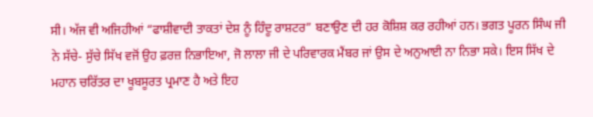ਸੀ। ਅੱਜ ਵੀ ਅਜਿਹੀਆਂ “ਫਾਸ਼ੀਵਾਦੀ ਤਾਕਤਾਂ ਦੇਸ਼ ਨੂੰ ਹਿੰਦੂ ਰਾਸ਼ਟਰ” ਬਣਾਉਣ ਦੀ ਹਰ ਕੋਸ਼ਿਸ਼ ਕਰ ਰਹੀਆਂ ਹਨ। ਭਗਤ ਪੂਰਨ ਸਿੰਘ ਜੀ ਨੇ ਸੱਚੇ- ਸੁੱਚੇ ਸਿੱਖ ਵਜੋਂ ਉਹ ਫ਼ਰਜ਼ ਨਿਭਾਇਆ, ਜੋ ਲਾਲਾ ਜੀ ਦੇ ਪਰਿਵਾਰਕ ਮੈਂਬਰ ਜਾਂ ਉਸ ਦੇ ਅਨੁਆਈ ਨਾ ਨਿਭਾ ਸਕੇ। ਇਸ ਸਿੱਖ ਦੇ ਮਹਾਨ ਚਰਿੱਤਰ ਦਾ ਖੂਬਸੂਰਤ ਪ੍ਰਮਾਣ ਹੈ ਅਤੇ ਇਹ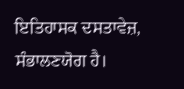ਇਤਿਹਾਸਕ ਦਸਤਾਵੇਜ਼, ਸੰਭਾਲਣਯੋਗ ਹੈ।